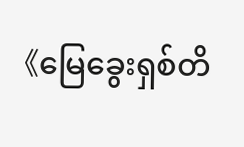《မြေခွေးရှစ်တိ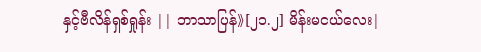နှင့်ဗီလိန်ရှစ်ရှုန်း || ဘာသာပြန်》[၂၁.၂] မိန်းမငယ်လေး|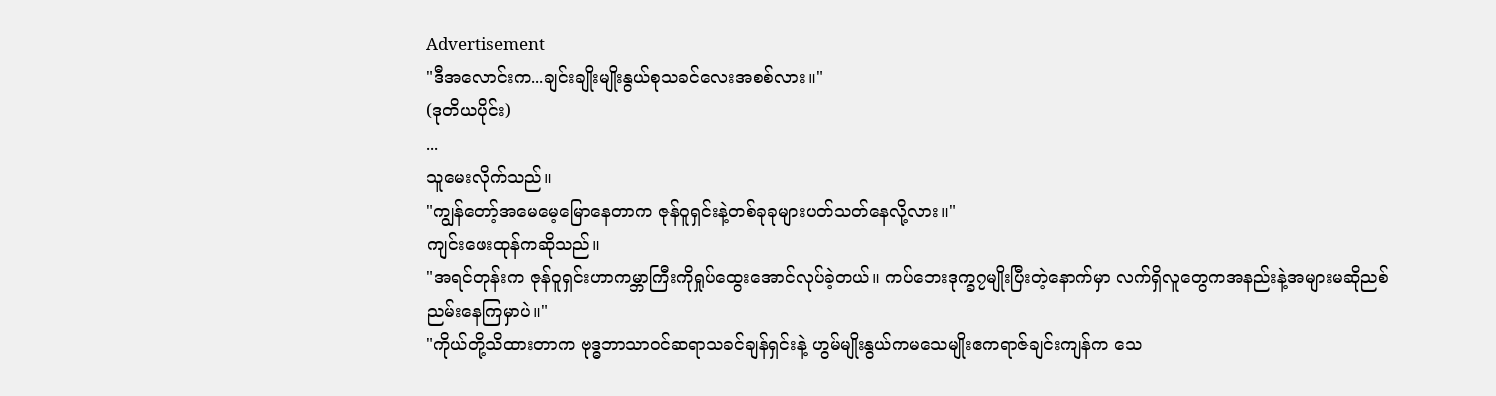Advertisement
"ဒီအလောင်းက...ချင်းချိုးမျိုးနွယ်စုသခင်လေးအစစ်လား။"
(ဒုတိယပိုင်း)
...
သူမေးလိုက်သည်။
"ကျွန်တော့်အမေမေ့မြောနေတာက ဇုန်ဝူရှင်းနဲ့တစ်ခုခုများပတ်သတ်နေလို့လား။"
ကျင်းဖေးထုန်ကဆိုသည်။
"အရင်တုန်းက ဇုန်ဝူရှင်းဟာကမ္ဘာကြီးကိုရှုပ်ထွေးအောင်လုပ်ခဲ့တယ်။ ကပ်ဘေးဒုက္ခ၇မျိုးပြီးတဲ့နောက်မှာ လက်ရှိလူတွေကအနည်းနဲ့အများမဆိုညစ်ညမ်းနေကြမှာပဲ။"
"ကိုယ်တို့သိထားတာက ဗုဒ္ဓဘာသာဝင်ဆရာသခင်ချန်ရှင်းနဲ့ ဟွမ်မျိုးနွယ်ကမသေမျိုးဧကရာဇ်ချင်းကျန်က သေ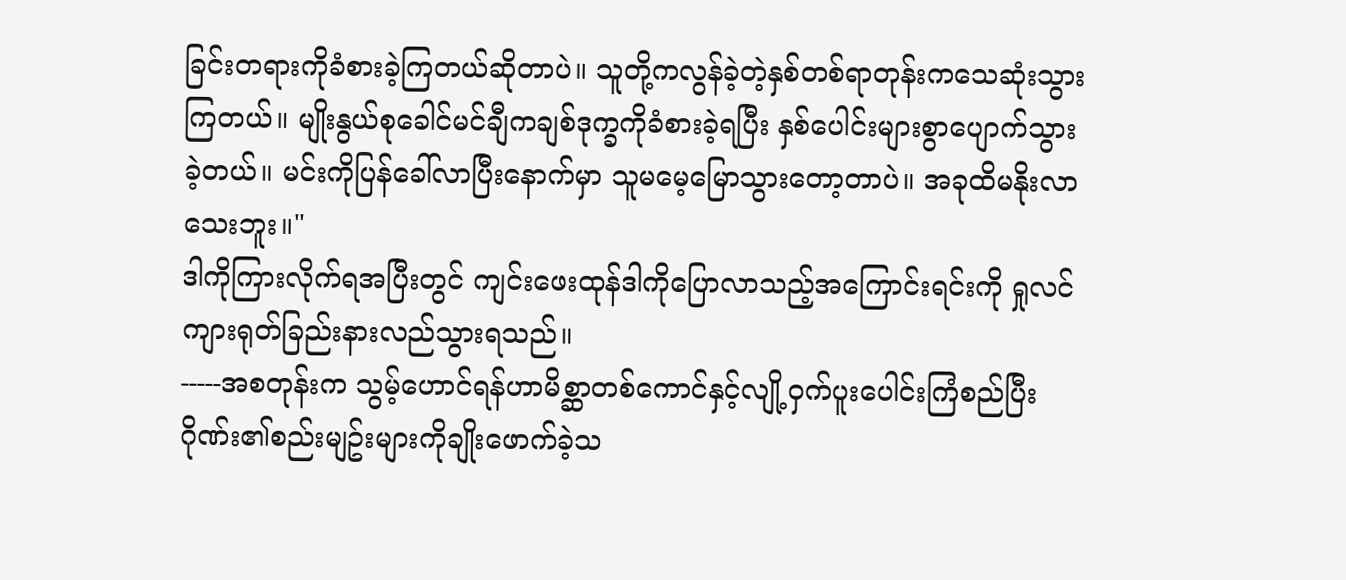ခြင်းတရားကိုခံစားခဲ့ကြတယ်ဆိုတာပဲ။ သူတို့ကလွန်ခဲ့တဲ့နှစ်တစ်ရာတုန်းကသေဆုံးသွားကြတယ်။ မျိုးနွယ်စုခေါင်မင်ချီကချစ်ဒုက္ခကိုခံစားခဲ့ရပြီး နှစ်ပေါင်းများစွာပျောက်သွားခဲ့တယ်။ မင်းကိုပြန်ခေါ်လာပြီးနောက်မှာ သူမမေ့မြောသွားတော့တာပဲ။ အခုထိမနိုးလာသေးဘူး။"
ဒါကိုကြားလိုက်ရအပြီးတွင် ကျင်းဖေးထုန်ဒါကိုပြောလာသည့်အကြောင်းရင်းကို ရှုလင်ကျားရုတ်ခြည်းနားလည်သွားရသည်။
-----အစတုန်းက သွမ့်ဟောင်ရန်ဟာမိစ္ဆာတစ်ကောင်နှင့်လျို့ဝှက်ပူးပေါင်းကြံစည်ပြီး ဂိုဏ်း၏စည်းမျဥ်းများကိုချိုးဖောက်ခဲ့သ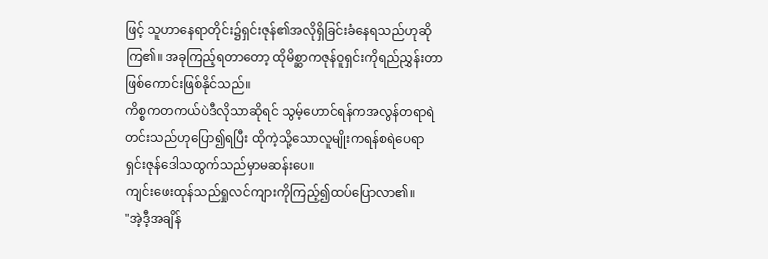ဖြင့် သူဟာနေရာတိုင်း၌ရှင်းဇုန်၏အလိုရှိခြင်းခံနေရသည်ဟုဆိုကြ၏။ အခုကြည့်ရတာတော့ ထိုမိစ္ဆာကဇုန်ဝူရှင်းကိုရည်ညွှန်းတာဖြစ်ကောင်းဖြစ်နိုင်သည်။
ကိစ္စကတကယ်ပဲဒီလိုသာဆိုရင် သွမ့်ဟောင်ရန်ကအလွန်တရာရဲတင်းသည်ဟုပြော၍ရပြီး ထိုကဲ့သို့သောလူမျိုးကရန်စရဲပေရာ ရှင်းဇုန်ဒေါသထွက်သည်မှာမဆန်းပေ။
ကျင်းဖေးထုန်သည်ရှုလင်ကျားကိုကြည့်၍ထပ်ပြောလာ၏။
"အဲ့ဒီ့အချိန်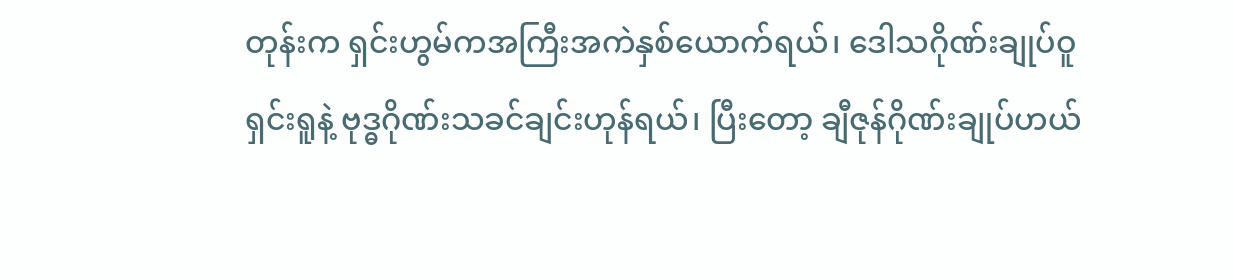တုန်းက ရှင်းဟွမ်ကအကြီးအကဲနှစ်ယောက်ရယ်၊ ဒေါသဂိုဏ်းချုပ်ဝူရှင်းရူနဲ့ ဗုဒ္ဓဂိုဏ်းသခင်ချင်းဟုန်ရယ်၊ ပြီးတော့ ချီဇုန်ဂိုဏ်းချုပ်ဟယ်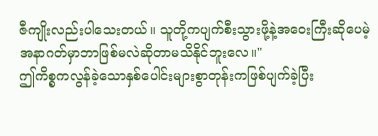ဇီကျိုးလည်းပါသေးတယ်။ သူတို့ကပျက်စီးသွားဖို့နဲ့အဝေးကြီးဆိုပေမဲ့ အနာဂတ်မှာဘာဖြစ်မလဲဆိုတာမသိနိုင်ဘူးလေ။"
ဤကိစ္စကလွန်ခဲ့သောနှစ်ပေါင်းများစွာတုန်းကဖြစ်ပျက်ခဲ့ပြီး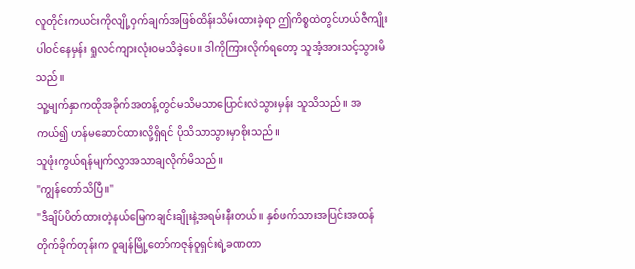လူတိုင်းကယင်းကိုလျို့ဝှက်ချက်အဖြစ်ထိန်းသိမ်းထားခဲ့ရာ ဤကိစ္စထဲတွင်ဟယ်ဇီကျိုးပါဝင်နေမှန်း ရှုလင်ကျားလုံးဝမသိခဲ့ပေ။ ဒါကိုကြားလိုက်ရတော့ သူအံ့အားသင့်သွားမိသည်။
သူ့မျက်နှာကထိုအခိုက်အတန့်တွင်မသိမသာပြောင်းလဲသွားမှန်း သူသိသည်။ အကယ်၍ ဟန်မဆောင်ထားလို့ရှိရင် ပိုသိသာသွားမှာစိုးသည်။
သူဖုံးကွယ်ရန်မျက်လွှာအသာချလိုက်မိသည်။
"ကျွန်တော်သိပြီ။"
"ဒီချိပ်ပိတ်ထားတဲ့နယ်မြေကချင်းချိုးနဲ့အရမ်းနီးတယ်။ နှစ်ဖက်သားအပြင်းအထန်တိုက်ခိုက်တုန်းက ဝူချန်မြို့တော်ကဇုန်ဝူရှင်းရဲ့ခဏတာ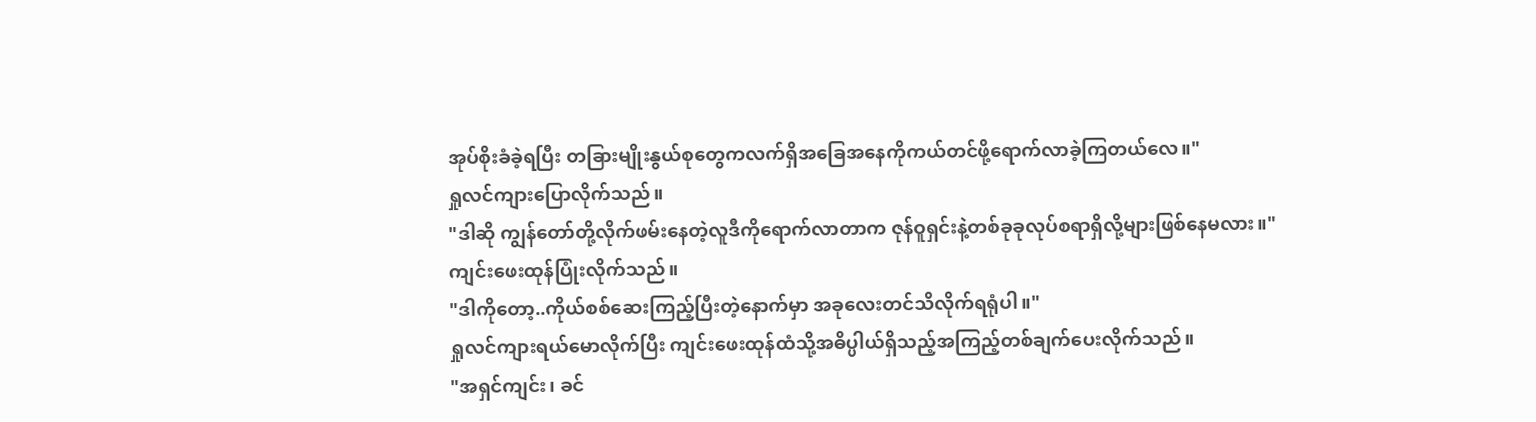အုပ်စိုးခံခဲ့ရပြီး တခြားမျိုးနွယ်စုတွေကလက်ရှိအခြေအနေကိုကယ်တင်ဖို့ရောက်လာခဲ့ကြတယ်လေ။"
ရှုလင်ကျားပြောလိုက်သည်။
"ဒါဆို ကျွန်တော်တို့လိုက်ဖမ်းနေတဲ့လူဒီကိုရောက်လာတာက ဇုန်ဝူရှင်းနဲ့တစ်ခုခုလုပ်စရာရှိလို့များဖြစ်နေမလား။"
ကျင်းဖေးထုန်ပြုံးလိုက်သည်။
"ဒါကိုတော့..ကိုယ်စစ်ဆေးကြည့်ပြီးတဲ့နောက်မှာ အခုလေးတင်သိလိုက်ရရုံပါ။"
ရှုလင်ကျားရယ်မောလိုက်ပြီး ကျင်းဖေးထုန်ထံသို့အဓိပ္ပါယ်ရှိသည့်အကြည့်တစ်ချက်ပေးလိုက်သည်။
"အရှင်ကျင်း၊ ခင်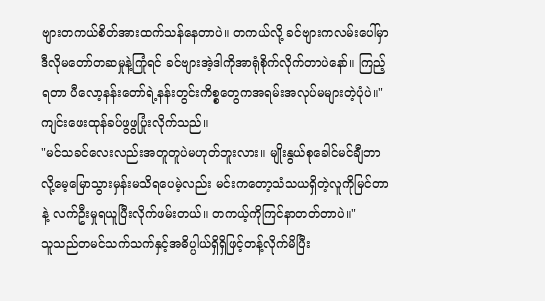ဗျားတကယ်စိတ်အားထက်သန်နေတာပဲ။ တကယ်လို့ ခင်ဗျားကလမ်းပေါ်မှာဒီလိုမတော်တဆမှုနဲ့ကြုံရင် ခင်ဗျားအဲ့ဒါကိုအာရုံစိုက်လိုက်တာပဲနော်။ ကြည့်ရတာ ပီလော့နန်းတော်ရဲ့နန်းတွင်းကိစ္စတွေကအရမ်းအလုပ်မများတဲ့ပုံပဲ။"
ကျင်းဖေးထုန်ခပ်ဖွဖွပြုံးလိုက်သည်။
"မင်သခင်လေးလည်းအတူတူပဲမဟုတ်ဘူးလား။ မျိုးနွယ်စုခေါင်မင်ချီဘာလို့မေ့မြောသွားမှန်းမသိရပေမဲ့လည်း မင်းကတော့သံသယရှိတဲ့လူကိုမြင်တာနဲ့ လက်ဦးမှုရယူပြီးလိုက်ဖမ်းတယ်။ တကယ့်ကိုကြင်နာတတ်တာပဲ။"
သူသည်တမင်သက်သက်နှင့်အဓိပ္ပါယ်ရှိရှိဖြင့်တန့်လိုက်မိပြီး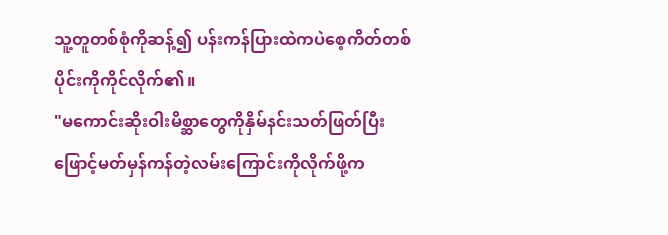သူ့တူတစ်စုံကိုဆန့်၍ ပန်းကန်ပြားထဲကပဲစေ့ကိတ်တစ်ပိုင်းကိုကိုင်လိုက်၏။
"မကောင်းဆိုးဝါးမိစ္ဆာတွေကိုနှိမ်နင်းသတ်ဖြတ်ပြီး ဖြောင့်မတ်မှန်ကန်တဲ့လမ်းကြောင်းကိုလိုက်ဖို့က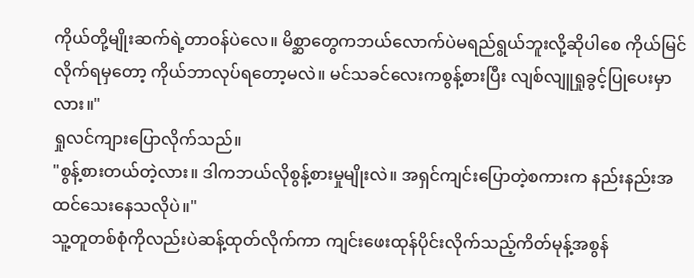ကိုယ်တို့မျိုးဆက်ရဲ့တာဝန်ပဲလေ။ မိစ္ဆာတွေကဘယ်လောက်ပဲမရည်ရွယ်ဘူးလို့ဆိုပါစေ ကိုယ်မြင်လိုက်ရမှတော့ ကိုယ်ဘာလုပ်ရတော့မလဲ။ မင်သခင်လေးကစွန့်စားပြီး လျစ်လျူရှုခွင့်ပြုပေးမှာလား။"
ရှုလင်ကျားပြောလိုက်သည်။
"စွန့်စားတယ်တဲ့လား။ ဒါကဘယ်လိုစွန့်စားမှုမျိုးလဲ။ အရှင်ကျင်းပြောတဲ့စကားက နည်းနည်းအထင်သေးနေသလိုပဲ။"
သူ့တူတစ်စုံကိုလည်းပဲဆန့်ထုတ်လိုက်ကာ ကျင်းဖေးထုန်ပိုင်းလိုက်သည့်ကိတ်မုန့်အစွန်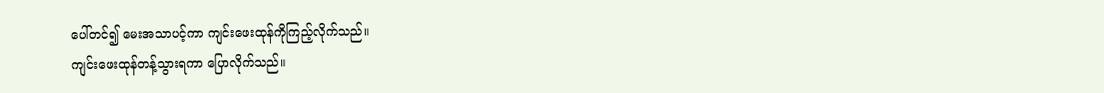ပေါ်တင်၍ မေးအသာပင့်ကာ ကျင်းဖေးထုန်ကိုကြည့်လိုက်သည်။
ကျင်းဖေးထုန်တန့်သွားရကာ ပြောလိုက်သည်။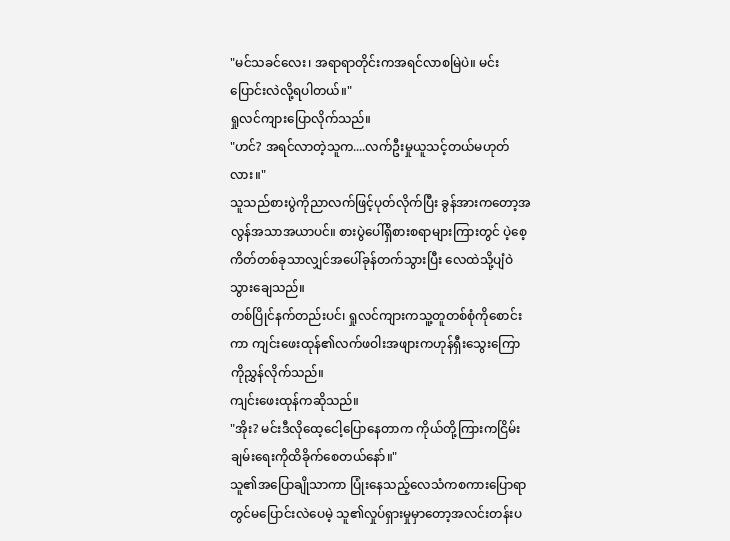"မင်သခင်လေး၊ အရာရာတိုင်းကအရင်လာစမြဲပဲ။ မင်းပြောင်းလဲလို့ရပါတယ်။"
ရှုလင်ကျားပြောလိုက်သည်။
"ဟင်? အရင်လာတဲ့သူက....လက်ဦးမှုယူသင့်တယ်မဟုတ်လား။"
သူသည်စားပွဲကိုညာလက်ဖြင့်ပုတ်လိုက်ပြီး ခွန်အားကတော့အလွန်အသာအယာပင်။ စားပွဲပေါ်ရှိစားစရာများကြားတွင် ပဲ့စေ့ကိတ်တစ်ခုသာလျှင်အပေါ်ခုန်တက်သွားပြီး လေထဲသို့ပျံဝဲသွားချေသည်။
တစ်ပြိုင်နက်တည်းပင်၊ ရှုလင်ကျားကသူ့တူတစ်စုံကိုစောင်းကာ ကျင်းဖေးထုန်၏လက်ဖဝါးအဖျားကဟုန်ရှီးသွေးကြောကိုညွှန်လိုက်သည်။
ကျင်းဖေးထုန်ကဆိုသည်။
"အိုး? မင်းဒီလိုထေ့ငေါ့ပြောနေတာက ကိုယ်တို့ကြားကငြိမ်းချမ်းရေးကိုထိခိုက်စေတယ်နော်။"
သူ၏အပြောချိုသာကာ ပြုံးနေသည့်လေသံကစကားပြောရာတွင်မပြောင်းလဲပေမဲ့ သူ၏လှုပ်ရှားမှုမှာတော့အလင်းတန်းပ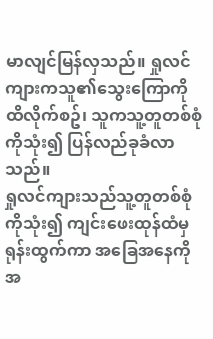မာလျင်မြန်လှသည်။ ရှုလင်ကျားကသူ၏သွေးကြောကိုထိလိုက်စဥ်၊ သူကသူ့တူတစ်စုံကိုသုံး၍ ပြန်လည်ခုခံလာသည်။
ရှုလင်ကျားသည်သူ့တူတစ်စုံကိုသုံး၍ ကျင်းဖေးထုန်ထံမှရုန်းထွက်ကာ အခြေအနေကိုအ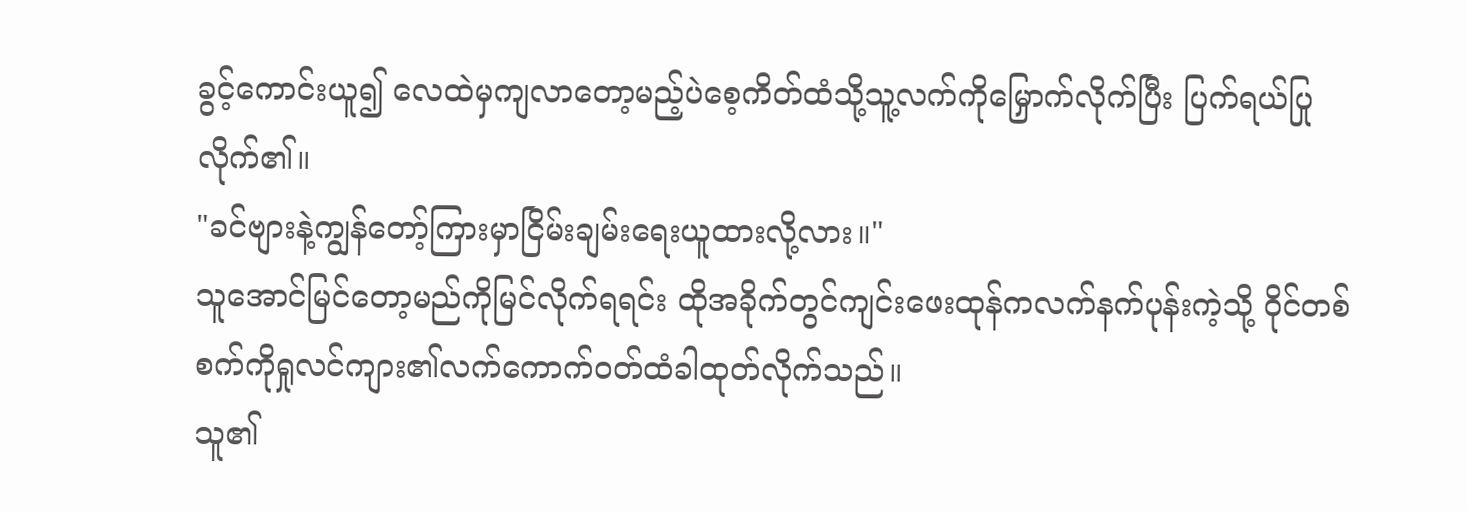ခွင့်ကောင်းယူ၍ လေထဲမှကျလာတော့မည့်ပဲစေ့ကိတ်ထံသို့သူ့လက်ကိုမြှောက်လိုက်ပြီး ပြက်ရယ်ပြုလိုက်၏။
"ခင်ဗျားနဲ့ကျွန်တော့်ကြားမှာငြိမ်းချမ်းရေးယူထားလို့လား။"
သူအောင်မြင်တော့မည်ကိုမြင်လိုက်ရရင်း ထိုအခိုက်တွင်ကျင်းဖေးထုန်ကလက်နက်ပုန်းကဲ့သို့ ဝိုင်တစ်စက်ကိုရှုလင်ကျား၏လက်ကောက်ဝတ်ထံခါထုတ်လိုက်သည်။
သူ၏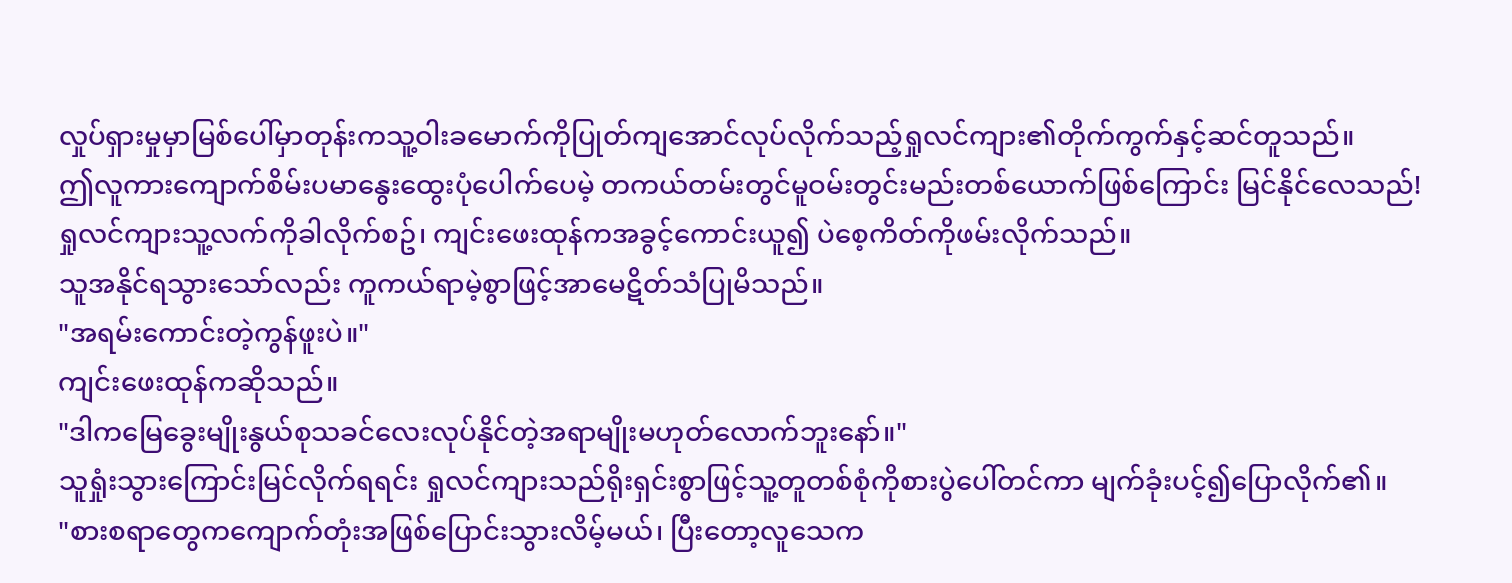လှုပ်ရှားမှုမှာမြစ်ပေါ်မှာတုန်းကသူ့ဝါးခမောက်ကိုပြုတ်ကျအောင်လုပ်လိုက်သည့်ရှုလင်ကျား၏တိုက်ကွက်နှင့်ဆင်တူသည်။
ဤလူကားကျောက်စိမ်းပမာနွေးထွေးပုံပေါက်ပေမဲ့ တကယ်တမ်းတွင်မူဝမ်းတွင်းမည်းတစ်ယောက်ဖြစ်ကြောင်း မြင်နိုင်လေသည်!
ရှုလင်ကျားသူ့လက်ကိုခါလိုက်စဥ်၊ ကျင်းဖေးထုန်ကအခွင့်ကောင်းယူ၍ ပဲစေ့ကိတ်ကိုဖမ်းလိုက်သည်။
သူအနိုင်ရသွားသော်လည်း ကူကယ်ရာမဲ့စွာဖြင့်အာမေဋိတ်သံပြုမိသည်။
"အရမ်းကောင်းတဲ့ကွန်ဖူးပဲ။"
ကျင်းဖေးထုန်ကဆိုသည်။
"ဒါကမြေခွေးမျိုးနွယ်စုသခင်လေးလုပ်နိုင်တဲ့အရာမျိုးမဟုတ်လောက်ဘူးနော်။"
သူရှုံးသွားကြောင်းမြင်လိုက်ရရင်း ရှုလင်ကျားသည်ရိုးရှင်းစွာဖြင့်သူ့တူတစ်စုံကိုစားပွဲပေါ်တင်ကာ မျက်ခုံးပင့်၍ပြောလိုက်၏။
"စားစရာတွေကကျောက်တုံးအဖြစ်ပြောင်းသွားလိမ့်မယ်၊ ပြီးတော့လူသေက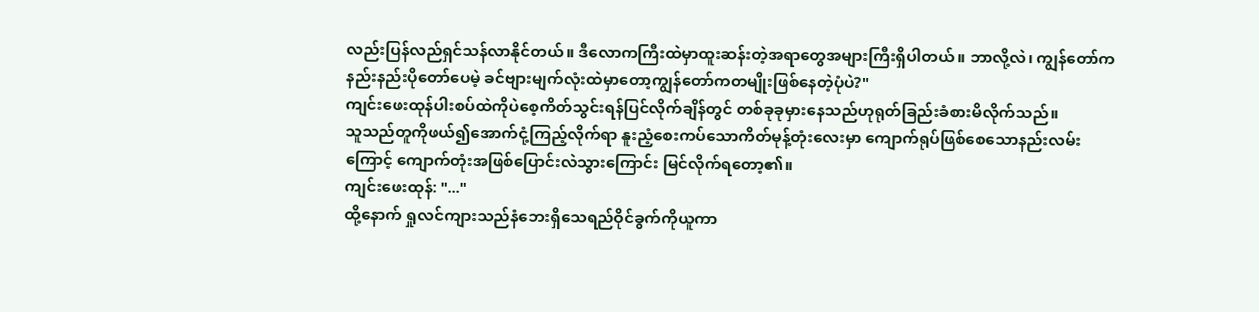လည်းပြန်လည်ရှင်သန်လာနိုင်တယ်။ ဒီလောကကြီးထဲမှာထူးဆန်းတဲ့အရာတွေအများကြီးရှိပါတယ်။ ဘာလို့လဲ၊ ကျွန်တော်ကနည်းနည်းပိုတော်ပေမဲ့ ခင်ဗျားမျက်လုံးထဲမှာတော့ကျွန်တော်ကတမျိုးဖြစ်နေတဲ့ပုံပဲ?"
ကျင်းဖေးထုန်ပါးစပ်ထဲကိုပဲစေ့ကိတ်သွင်းရန်ပြင်လိုက်ချိန်တွင် တစ်ခုခုမှားနေသည်ဟုရုတ်ခြည်းခံစားမိလိုက်သည်။
သူသည်တူကိုဖယ်၍အောက်ငုံ့ကြည့်လိုက်ရာ နူးညံ့စေးကပ်သောကိတ်မုန့်တုံးလေးမှာ ကျောက်ရုပ်ဖြစ်စေသောနည်းလမ်းကြောင့် ကျောက်တုံးအဖြစ်ပြောင်းလဲသွားကြောင်း မြင်လိုက်ရတော့၏။
ကျင်းဖေးထုန်: "..."
ထို့နောက် ရှုလင်ကျားသည်နံဘေးရှိသေရည်ဝိုင်ခွက်ကိုယူကာ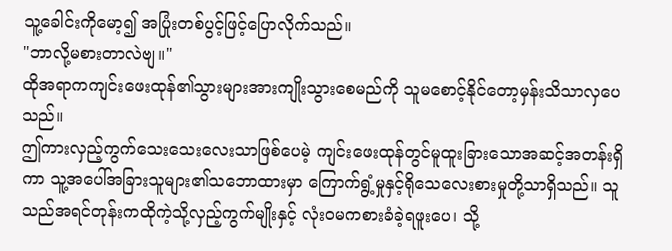သူ့ခေါင်းကိုမော့၍ အပြုံးတစ်ပွင့်ဖြင့်ပြောလိုက်သည်။
"ဘာလို့မစားတာလဲဗျ။"
ထိုအရာကကျင်းဖေးထုန်၏သွားများအားကျိုးသွားစေမည်ကို သူမစောင့်နိုင်တော့မှန်းသိသာလှပေသည်။
ဤကားလှည့်ကွက်သေးသေးလေးသာဖြစ်ပေမဲ့ ကျင်းဖေးထုန်တွင်မူထူးခြားသောအဆင့်အတန်းရှိကာ သူ့အပေါ်အခြားသူများ၏သဘောထားမှာ ကြောက်ရွံ့မှုနှင့်ရိုသေလေးစားမှုတို့သာရှိသည်။ သူသည်အရင်တုန်းကထိုကဲ့သို့လှည့်ကွက်မျိုးနှင့် လုံးဝမကစားခံခဲ့ရဖူးပေ၊ သို့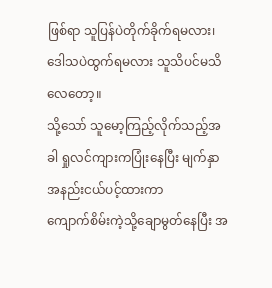ဖြစ်ရာ သူပြန်ပဲတိုက်ခိုက်ရမလား၊ ဒေါသပဲထွက်ရမလား သူသိပင်မသိလေတော့။
သို့သော် သူမော့ကြည့်လိုက်သည့်အခါ ရှုလင်ကျားကပြုံးနေပြီး မျက်နှာအနည်းငယ်ပင့်ထားကာ
ကျောက်စိမ်းကဲ့သို့ချောမွတ်နေပြီး အ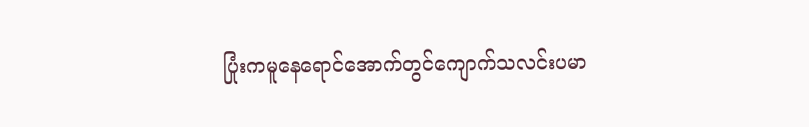ပြုံးကမူနေရောင်အောက်တွင်ကျောက်သလင်းပမာ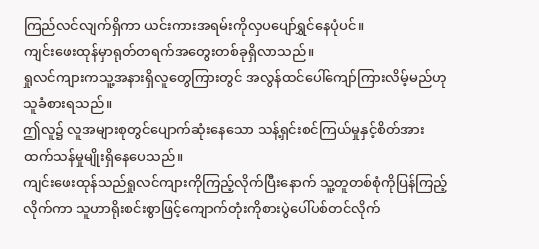ကြည်လင်လျက်ရှိကာ ယင်းကားအရမ်းကိုလှပပျော်ရွှင်နေပုံပင်။
ကျင်းဖေးထုန်မှာရုတ်တရက်အတွေးတစ်ခုရှိလာသည်။
ရှုလင်ကျားကသူ့အနားရှိလူတွေကြားတွင် အလွန်ထင်ပေါ်ကျော်ကြားလိမ့်မည်ဟုသူခံစားရသည်။
ဤလူ၌ လူအများစုတွင်ပျောက်ဆုံးနေသော သန့်ရှင်းစင်ကြယ်မှုနှင့်စိတ်အားထက်သန်မှုမျိုးရှိနေပေသည်။
ကျင်းဖေးထုန်သည်ရှုလင်ကျားကိုကြည့်လိုက်ပြီးနောက် သူ့တူတစ်စုံကိုပြန်ကြည့်လိုက်ကာ သူဟာရိုးစင်းစွာဖြင့်ကျောက်တုံးကိုစားပွဲပေါ်ပစ်တင်လိုက်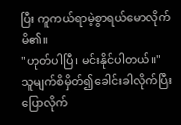ပြီး ကူကယ်ရာမဲ့စွာရယ်မောလိုက်မိ၏။
"ဟုတ်ပါပြီ၊ မင်းနိုင်ပါတယ်။"
သူမျက်စိမှိတ်၍ခေါင်းခါလိုက်ပြီး ပြောလိုက်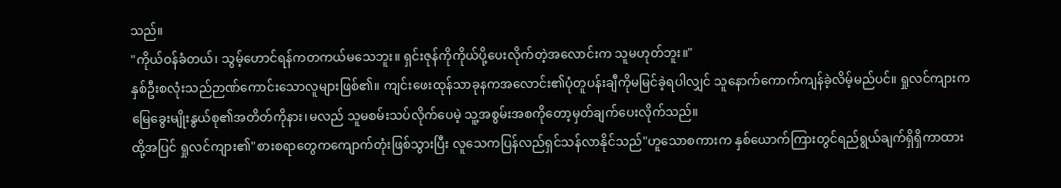သည်။
"ကိုယ်ဝန်ခံတယ်၊ သွမ့်ဟောင်ရန်ကတကယ်မသေဘူး။ ရှင်းဇုန်ကိုကိုယ်ပို့ပေးလိုက်တဲ့အလောင်းက သူမဟုတ်ဘူး။"
နှစ်ဦးစလုံးသည်ဉာဏ်ကောင်းသောလူများဖြစ်၏။ ကျင်းဖေးထုန်သာခုနကအလောင်း၏ပုံတူပန်းချီကိုမမြင်ခဲ့ရပါလျှင် သူနောက်ကောက်ကျန်ခဲ့လိမ့်မည်ပင်။ ရှုလင်ကျားကမြေခွေးမျိုးနွယ်စု၏အတိတ်ကိုနား၊မလည် သူမစမ်းသပ်လိုက်ပေမဲ့ သူ့အစွမ်းအစကိုတော့မှတ်ချက်ပေးလိုက်သည်။
ထို့အပြင် ရှုလင်ကျား၏"စားစရာတွေကကျောက်တုံးဖြစ်သွားပြီး လူသေကပြန်လည်ရှင်သန်လာနိုင်သည်"ဟူသောစကားက နှစ်ယောက်ကြားတွင်ရည်ရွယ်ချက်ရှိရှိကာထား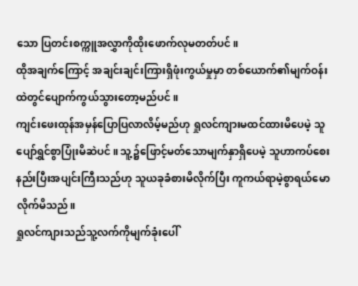သော ပြတင်းစက္ကူအလွှာကိုထိုးဖောက်လုမတတ်ပင်။
ထိုအချက်ကြောင့် အချင်းချင်းကြားရှိဖုံးကွယ်မှုမှာ တစ်ယောက်၏မျက်ဝန်းထဲတွင်ပျောက်ကွယ်သွားတော့မည်ပင်။
ကျင်းဖေးထုန်အမှန်ပြောပြလာလိမ့်မည်ဟု ရှုလင်ကျားမထင်ထားမိပေမဲ့ သူပျော်ရွှင်စွာပြုံးမိဆဲပင်။ သူ့၌ဖြောင့်မတ်သောမျက်နှာရှိပေမဲ့ သူဟာကပ်စေးနည်းပြီးအပျင်းကြီးသည်ဟု သူယခုခံစားမိလိုက်ပြီး ကူကယ်ရာမဲ့စွာရယ်မောလိုက်မိသည်။
ရှုလင်ကျားသည်သူ့လက်ကိုမျက်ခုံးပေါ်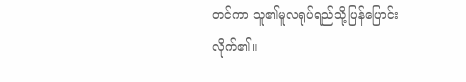တင်ကာ သူ၏မူလရုပ်ရည်သို့ပြန်ပြောင်းလိုက်၏။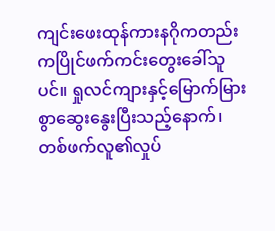ကျင်းဖေးထုန်ကားနဂိုကတည်းကပြိုင်ဖက်ကင်းတွေးခေါ်သူပင်။ ရှုလင်ကျားနှင့်မြောက်မြားစွာဆွေးနွေးပြီးသည့်နောက်၊ တစ်ဖက်လူ၏လှုပ်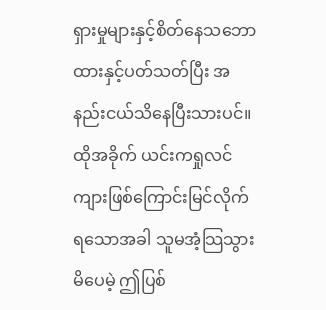ရှားမှုများနှင့်စိတ်နေသဘောထားနှင့်ပတ်သတ်ပြီး အနည်းငယ်သိနေပြီးသားပင်။
ထိုအခိုက် ယင်းကရှုလင်ကျားဖြစ်ကြောင်းမြင်လိုက်ရသောအခါ သူမအံ့သြသွားမိပေမဲ့ ဤပြစ်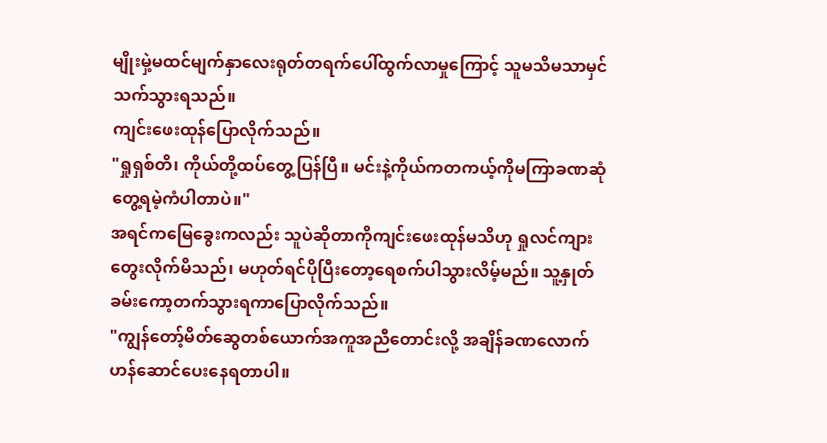မျိုးမှဲ့မထင်မျက်နှာလေးရုတ်တရက်ပေါ်ထွက်လာမှုကြောင့် သူမသိမသာမှင်သက်သွားရသည်။
ကျင်းဖေးထုန်ပြောလိုက်သည်။
"ရှုရှစ်တိ၊ ကိုယ်တို့ထပ်တွေ့ပြန်ပြီ။ မင်းနဲ့ကိုယ်ကတကယ့်ကိုမကြာခဏဆုံတွေ့ရမဲ့ကံပါတာပဲ။"
အရင်ကမြေခွေးကလည်း သူပဲဆိုတာကိုကျင်းဖေးထုန်မသိဟု ရှုလင်ကျားတွေးလိုက်မိသည်၊ မဟုတ်ရင်ပိုပြီးတော့ရေစက်ပါသွားလိမ့်မည်။ သူ့နှုတ်ခမ်းကော့တက်သွားရကာပြောလိုက်သည်။
"ကျွန်တော့်မိတ်ဆွေတစ်ယောက်အကူအညီတောင်းလို့ အချိန်ခဏလောက်ဟန်ဆောင်ပေးနေရတာပါ။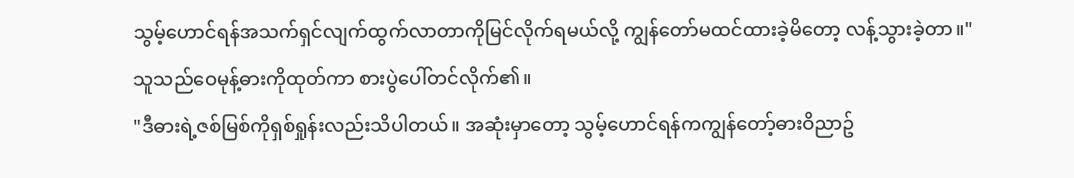သွမ့်ဟောင်ရန်အသက်ရှင်လျက်ထွက်လာတာကိုမြင်လိုက်ရမယ်လို့ ကျွန်တော်မထင်ထားခဲ့မိတော့ လန့်သွားခဲ့တာ။"
သူသည်ဝေမုန့်ဓားကိုထုတ်ကာ စားပွဲပေါ်တင်လိုက်၏။
"ဒီဓားရဲ့ဇစ်မြစ်ကိုရှစ်ရှုန်းလည်းသိပါတယ်။ အဆုံးမှာတော့ သွမ့်ဟောင်ရန်ကကျွန်တော့်ဓားဝိညာဥ်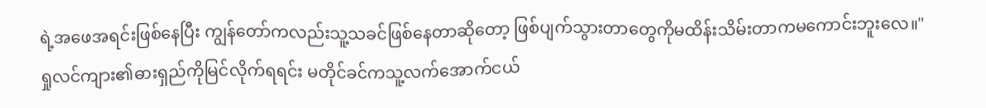ရဲ့အဖေအရင်းဖြစ်နေပြီး ကျွန်တော်ကလည်းသူ့သခင်ဖြစ်နေတာဆိုတော့ ဖြစ်ပျက်သွားတာတွေကိုမထိန်းသိမ်းတာကမကောင်းဘူးလေ။"
ရှုလင်ကျား၏ဓားရှည်ကိုမြင်လိုက်ရရင်း မတိုင်ခင်ကသူ့လက်အောက်ငယ်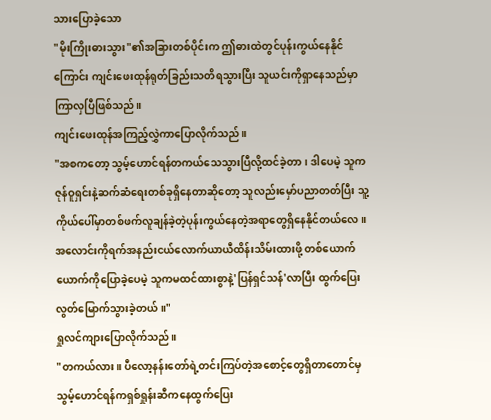သားပြောခဲ့သော
"မိုးကြိုးဓားသွား"၏အခြားတစ်ပိုင်းက ဤဓားထဲတွင်ပုန်းကွယ်နေနိုင်ကြောင်း ကျင်းဖေးထုန်ရုတ်ခြည်းသတိရသွားပြီး သူယင်းကိုရှာနေသည်မှာကြာလှပြီဖြစ်သည်။
ကျင်းဖေးထုန်အကြည့်လွှဲကာပြောလိုက်သည်။
"အစကတော့ သွမ့်ဟောင်ရန်တကယ်သေသွားပြီလို့ထင်ခဲ့တာ၊ ဒါပေမဲ့ သူကဇုန်ဝူရှင်းနဲ့ဆက်ဆံရေးတစ်ခုရှိနေတာဆိုတော့ သူလည်းမှော်ပညာတတ်ပြီး သူ့ကိုယ်ပေါ်မှာတစ်ဖက်လူချန်ခဲ့တဲ့ပုန်းကွယ်နေတဲ့အရာတွေရှိနေနိုင်တယ်လေ။ အလောင်းကိုရက်အနည်းငယ်လောက်ယာယီထိန်းသိမ်းထားဖို့ တစ်ယောက်ယောက်ကိုပြောခဲ့ပေမဲ့ သူကမထင်ထားစွာနဲ့'ပြန်ရှင်သန်'လာပြီး ထွက်ပြေးလွတ်မြောက်သွားခဲ့တယ်။"
ရှုလင်ကျားပြောလိုက်သည်။
"တကယ်လား။ ပီလော့နန်းတော်ရဲ့တင်းကြပ်တဲ့အစောင့်တွေရှိတာတောင်မှ သွမ့်ဟောင်ရန်ကရှစ်ရှုန်းဆီကနေထွက်ပြေး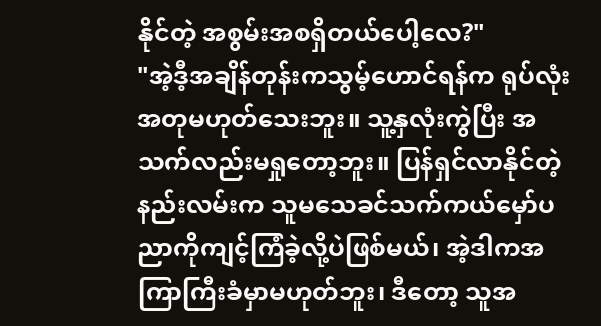နိုင်တဲ့ အစွမ်းအစရှိတယ်ပေါ့လေ?"
"အဲ့ဒီ့အချိန်တုန်းကသွမ့်ဟောင်ရန်က ရုပ်လုံးအတုမဟုတ်သေးဘူး။ သူ့နှလုံးကွဲပြီး အသက်လည်းမရှုတော့ဘူး။ ပြန်ရှင်လာနိုင်တဲ့နည်းလမ်းက သူမသေခင်သက်ကယ်မှော်ပညာကိုကျင့်ကြံခဲ့လို့ပဲဖြစ်မယ်၊ အဲ့ဒါကအကြာကြီးခံမှာမဟုတ်ဘူး၊ ဒီတော့ သူအ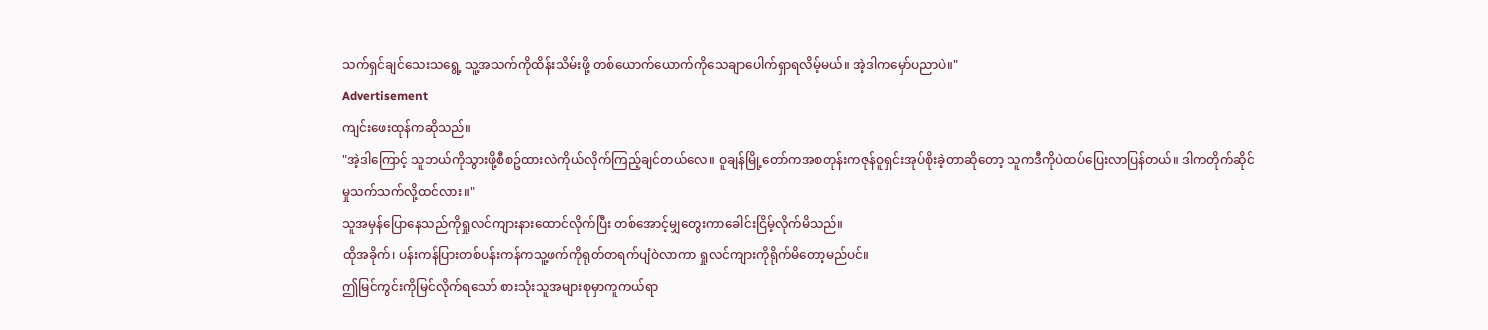သက်ရှင်ချင်သေးသရွေ့ သူ့အသက်ကိုထိန်းသိမ်းဖို့ တစ်ယောက်ယောက်ကိုသေချာပေါက်ရှာရလိမ့်မယ်။ အဲ့ဒါကမှော်ပညာပဲ။"
Advertisement
ကျင်းဖေးထုန်ကဆိုသည်။
"အဲ့ဒါကြောင့် သူဘယ်ကိုသွားဖို့စီစဥ်ထားလဲကိုယ်လိုက်ကြည့်ချင်တယ်လေ။ ဝူချန်မြို့တော်ကအစတုန်းကဇုန်ဝူရှင်းအုပ်စိုးခဲ့တာဆိုတော့ သူကဒီကိုပဲထပ်ပြေးလာပြန်တယ်။ ဒါကတိုက်ဆိုင်မှုသက်သက်လို့ထင်လား။"
သူအမှန်ပြောနေသည်ကိုရှုလင်ကျားနားထောင်လိုက်ပြီး တစ်အောင့်မျှတွေးကာခေါင်းငြိမ့်လိုက်မိသည်။
ထိုအခိုက်၊ ပန်းကန်ပြားတစ်ပန်းကန်ကသူ့ဖက်ကိုရုတ်တရက်ပျံဝဲလာကာ ရှုလင်ကျားကိုရိုက်မိတော့မည်ပင်။
ဤမြင်ကွင်းကိုမြင်လိုက်ရသော် စားသုံးသူအများစုမှာကူကယ်ရာ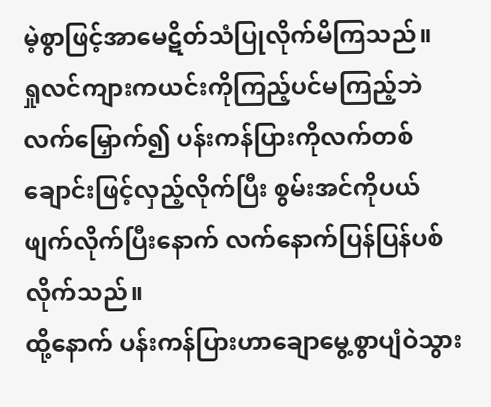မဲ့စွာဖြင့်အာမေဋိတ်သံပြုလိုက်မိကြသည်။
ရှုလင်ကျားကယင်းကိုကြည့်ပင်မကြည့်ဘဲလက်မြှောက်၍ ပန်းကန်ပြားကိုလက်တစ်ချောင်းဖြင့်လှည့်လိုက်ပြီး စွမ်းအင်ကိုပယ်ဖျက်လိုက်ပြီးနောက် လက်နောက်ပြန်ပြန်ပစ်လိုက်သည်။
ထို့နောက် ပန်းကန်ပြားဟာချောမွေ့စွာပျံဝဲသွား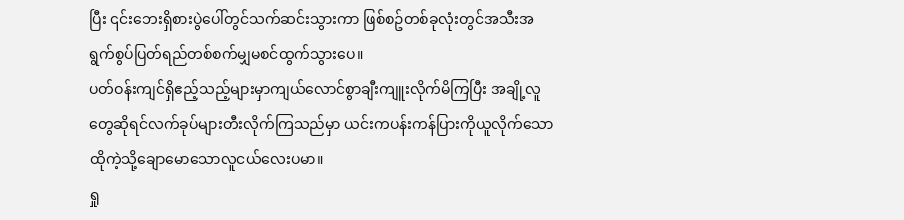ပြီး ၎င်းဘေးရှိစားပွဲပေါ်တွင်သက်ဆင်းသွားကာ ဖြစ်စဥ်တစ်ခုလုံးတွင်အသီးအရွက်စွပ်ပြတ်ရည်တစ်စက်မျှမစင်ထွက်သွားပေ။
ပတ်ဝန်းကျင်ရှိဧည့်သည့်များမှာကျယ်လောင်စွာချီးကျူးလိုက်မိကြပြီး အချို့လူတွေဆိုရင်လက်ခုပ်များတီးလိုက်ကြသည်မှာ ယင်းကပန်းကန်ပြားကိုယူလိုက်သော ထိုကဲ့သို့ချောမောသောလူငယ်လေးပမာ။
ရှု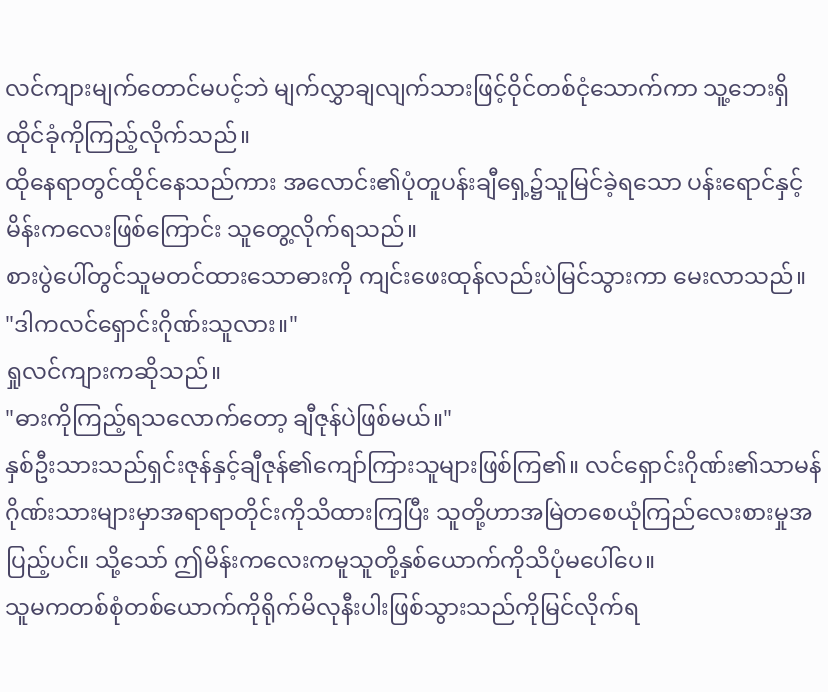လင်ကျားမျက်တောင်မပင့်ဘဲ မျက်လွှာချလျက်သားဖြင့်ဝိုင်တစ်ငုံသောက်ကာ သူ့ဘေးရှိထိုင်ခုံကိုကြည့်လိုက်သည်။
ထိုနေရာတွင်ထိုင်နေသည်ကား အလောင်း၏ပုံတူပန်းချီရှေ့၌သူမြင်ခဲ့ရသော ပန်းရောင်နှင့်မိန်းကလေးဖြစ်ကြောင်း သူတွေ့လိုက်ရသည်။
စားပွဲပေါ်တွင်သူမတင်ထားသောဓားကို ကျင်းဖေးထုန်လည်းပဲမြင်သွားကာ မေးလာသည်။
"ဒါကလင်ရှောင်းဂိုဏ်းသူလား။"
ရှုလင်ကျားကဆိုသည်။
"ဓားကိုကြည့်ရသလောက်တော့ ချီဇုန်ပဲဖြစ်မယ်။"
နှစ်ဦးသားသည်ရှင်းဇုန်နှင့်ချီဇုန်၏ကျော်ကြားသူများဖြစ်ကြ၏။ လင်ရှောင်းဂိုဏ်း၏သာမန်ဂိုဏ်းသားများမှာအရာရာတိုင်းကိုသိထားကြပြီး သူတို့ဟာအမြဲတစေယုံကြည်လေးစားမှုအပြည့်ပင်။ သို့သော် ဤမိန်းကလေးကမူသူတို့နှစ်ယောက်ကိုသိပုံမပေါ်ပေ။
သူမကတစ်စုံတစ်ယောက်ကိုရိုက်မိလုနီးပါးဖြစ်သွားသည်ကိုမြင်လိုက်ရ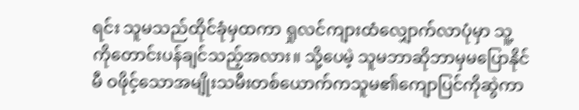ရင်း သူမသည်ထိုင်ခုံမှထကာ ရှုလင်ကျားထံလျှောက်လာပုံမှာ သူ့ကိုတောင်းပန်ချင်သည့်အလား။ သို့ပေမဲ့ သူမဘာဆိုဘာမှမပြောနိုင်မီ ဝဖိုင့်သောအမျိုးသမီးတစ်ယောက်ကသူမ၏ကျောပြင်ကိုဆွဲကာ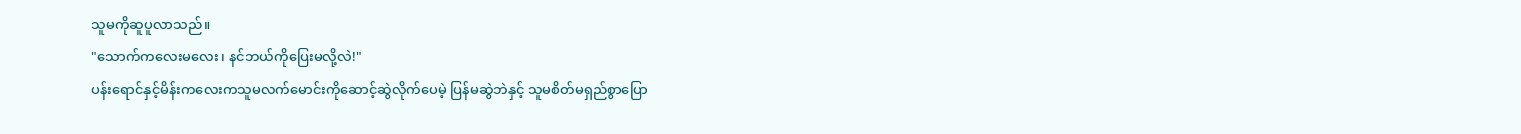သူမကိုဆူပူလာသည်။
"သောက်ကလေးမလေး၊ နင်ဘယ်ကိုပြေးမလို့လဲ!"
ပန်းရောင်နှင့်မိန်းကလေးကသူမလက်မောင်းကိုဆောင့်ဆွဲလိုက်ပေမဲ့ ပြန်မဆွဲဘဲနှင့် သူမစိတ်မရှည်စွာပြော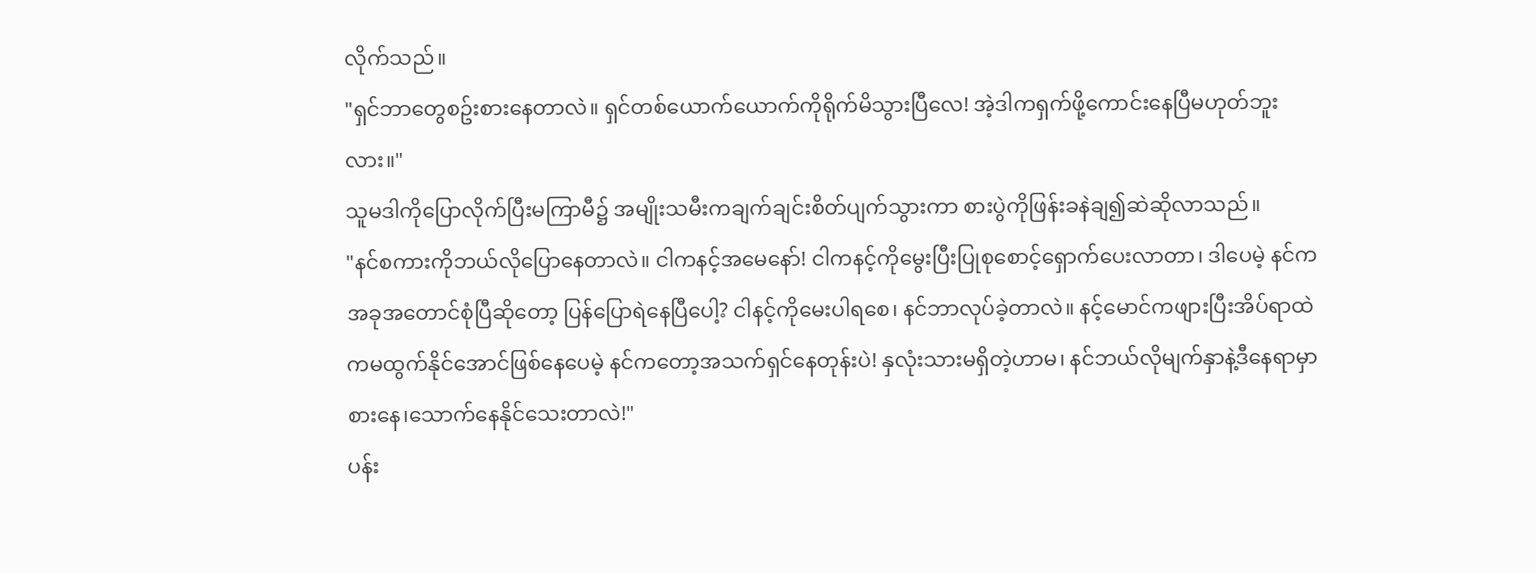လိုက်သည်။
"ရှင်ဘာတွေစဥ်းစားနေတာလဲ။ ရှင်တစ်ယောက်ယောက်ကိုရိုက်မိသွားပြီလေ! အဲ့ဒါကရှက်ဖို့ကောင်းနေပြီမဟုတ်ဘူးလား။"
သူမဒါကိုပြောလိုက်ပြီးမကြာမီ၌ အမျိုးသမီးကချက်ချင်းစိတ်ပျက်သွားကာ စားပွဲကိုဖြန်းခနဲချ၍ဆဲဆိုလာသည်။
"နင်စကားကိုဘယ်လိုပြောနေတာလဲ။ ငါကနင့်အမေနော်! ငါကနင့်ကိုမွေးပြီးပြုစုစောင့်ရှောက်ပေးလာတာ၊ ဒါပေမဲ့ နင်ကအခုအတောင်စုံပြီဆိုတော့ ပြန်ပြောရဲနေပြီပေါ့? ငါနင့်ကိုမေးပါရစေ၊ နင်ဘာလုပ်ခဲ့တာလဲ။ နင့်မောင်ကဖျားပြီးအိပ်ရာထဲကမထွက်နိုင်အောင်ဖြစ်နေပေမဲ့ နင်ကတော့အသက်ရှင်နေတုန်းပဲ! နှလုံးသားမရှိတဲ့ဟာမ၊ နင်ဘယ်လိုမျက်နှာနဲ့ဒီနေရာမှာစားနေ၊သောက်နေနိုင်သေးတာလဲ!"
ပန်း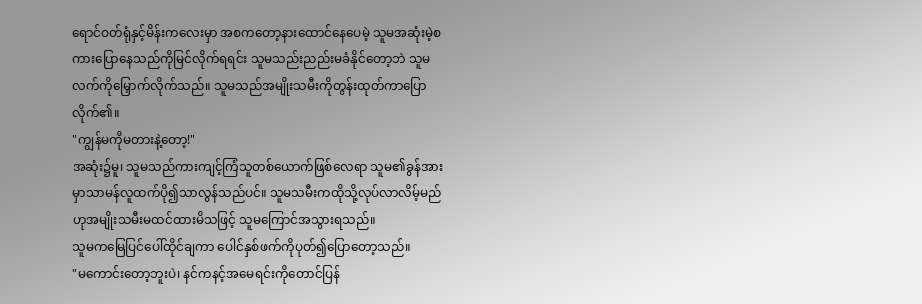ရောင်ဝတ်ရုံနှင့်မိန်းကလေးမှာ အစကတော့နားထောင်နေပေမဲ့ သူမအဆုံးမဲ့စကားပြောနေသည်ကိုမြင်လိုက်ရရင်း သူမသည်းညည်းမခံနိုင်တော့ဘဲ သူမလက်ကိုမြှောက်လိုက်သည်။ သူမသည်အမျိုးသမီးကိုတွန်းထုတ်ကာပြောလိုက်၏။
"ကျွန်မကိုမတားနဲ့တော့!"
အဆုံး၌မူ၊ သူမသည်ကားကျင့်ကြံသူတစ်ယောက်ဖြစ်လေရာ သူမ၏ခွန်အားမှာသာမန်လူထက်ပို၍သာလွန်သည်ပင်။ သူမသမီးကထိုသို့လုပ်လာလိမ့်မည်ဟုအမျိုးသမီးမထင်ထားမိသဖြင့် သူမကြောင်အသွားရသည်။
သူမကမြေပြင်ပေါ်ထိုင်ချကာ ပေါင်နှစ်ဖက်ကိုပုတ်၍ပြောတော့သည်။
"မကောင်းတော့ဘူးပဲ၊ နင်ကနင့်အမေရင်းကိုတောင်ပြန်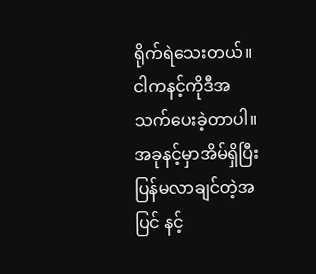ရိုက်ရဲသေးတယ်။ ငါကနင့်ကိုဒီအသက်ပေးခဲ့တာပါ။ အခုနင့်မှာအိမ်ရှိပြီးပြန်မလာချင်တဲ့အပြင် နင့်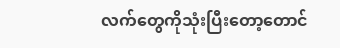လက်တွေကိုသုံးပြီးတော့တောင်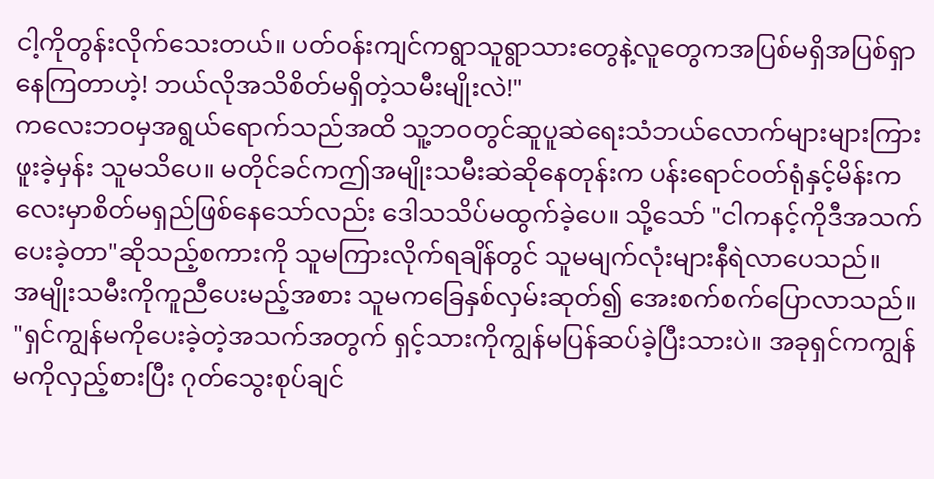ငါ့ကိုတွန်းလိုက်သေးတယ်။ ပတ်ဝန်းကျင်ကရွာသူရွာသားတွေနဲ့လူတွေကအပြစ်မရှိအပြစ်ရှာနေကြတာဟဲ့! ဘယ်လိုအသိစိတ်မရှိတဲ့သမီးမျိုးလဲ!"
ကလေးဘဝမှအရွယ်ရောက်သည်အထိ သူ့ဘဝတွင်ဆူပူဆဲရေးသံဘယ်လောက်များများကြားဖူးခဲ့မှန်း သူမသိပေ။ မတိုင်ခင်ကဤအမျိုးသမီးဆဲဆိုနေတုန်းက ပန်းရောင်ဝတ်ရုံနှင့်မိန်းကလေးမှာစိတ်မရှည်ဖြစ်နေသော်လည်း ဒေါသသိပ်မထွက်ခဲ့ပေ။ သို့သော် "ငါကနင့်ကိုဒီအသက်ပေးခဲ့တာ"ဆိုသည့်စကားကို သူမကြားလိုက်ရချိန်တွင် သူမမျက်လုံးများနီရဲလာပေသည်။
အမျိုးသမီးကိုကူညီပေးမည့်အစား သူမကခြေနှစ်လှမ်းဆုတ်၍ အေးစက်စက်ပြောလာသည်။
"ရှင်ကျွန်မကိုပေးခဲ့တဲ့အသက်အတွက် ရှင့်သားကိုကျွန်မပြန်ဆပ်ခဲ့ပြီးသားပဲ။ အခုရှင်ကကျွန်မကိုလှည့်စားပြီး ဂုတ်သွေးစုပ်ချင်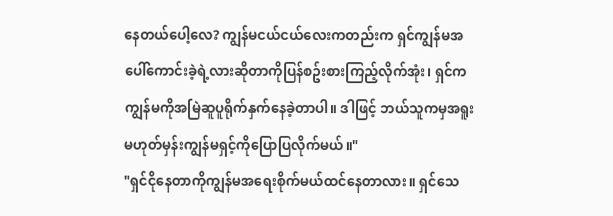နေတယ်ပေါ့လေ? ကျွန်မငယ်ငယ်လေးကတည်းက ရှင်ကျွန်မအပေါ်ကောင်းခဲ့ရဲ့လားဆိုတာကိုပြန်စဥ်းစားကြည့်လိုက်အုံး၊ ရှင်ကကျွန်မကိုအမြဲဆူပူရိုက်နှက်နေခဲ့တာပါ။ ဒါဖြင့် ဘယ်သူကမှအရူးမဟုတ်မှန်းကျွန်မရှင့်ကိုပြောပြလိုက်မယ်။"
"ရှင်ငိုနေတာကိုကျွန်မအရေးစိုက်မယ်ထင်နေတာလား။ ရှင်သေ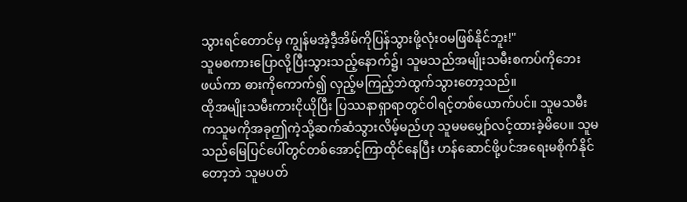သွားရင်တောင်မှ ကျွန်မအဲ့ဒီ့အိမ်ကိုပြန်သွားဖို့လုံးဝမဖြစ်နိုင်ဘူး!"
သူမစကားပြောလို့ပြီးသွားသည့်နောက်၌၊ သူမသည်အမျိုးသမီးစကပ်ကိုဘေးဖယ်ကာ ဓားကိုကောက်၍ လှည့်မကြည့်ဘဲထွက်သွားတော့သည်။
ထိုအမျိုးသမီးကားငိုယိုပြီး ပြဿနာရှာရာတွင်ဝါရင့်တစ်ယောက်ပင်။ သူမသမီးကသူမကိုအခုဤကဲ့သို့ဆက်ဆံသွားလိမ့်မည်ဟု သူမမမျှော်လင့်ထားခဲ့မိပေ။ သူမသည်မြေပြင်ပေါ်တွင်တစ်အောင့်ကြာထိုင်နေပြီး ဟန်ဆောင်ဖို့ပင်အရေးမစိုက်နိုင်တော့ဘဲ သူမပတ်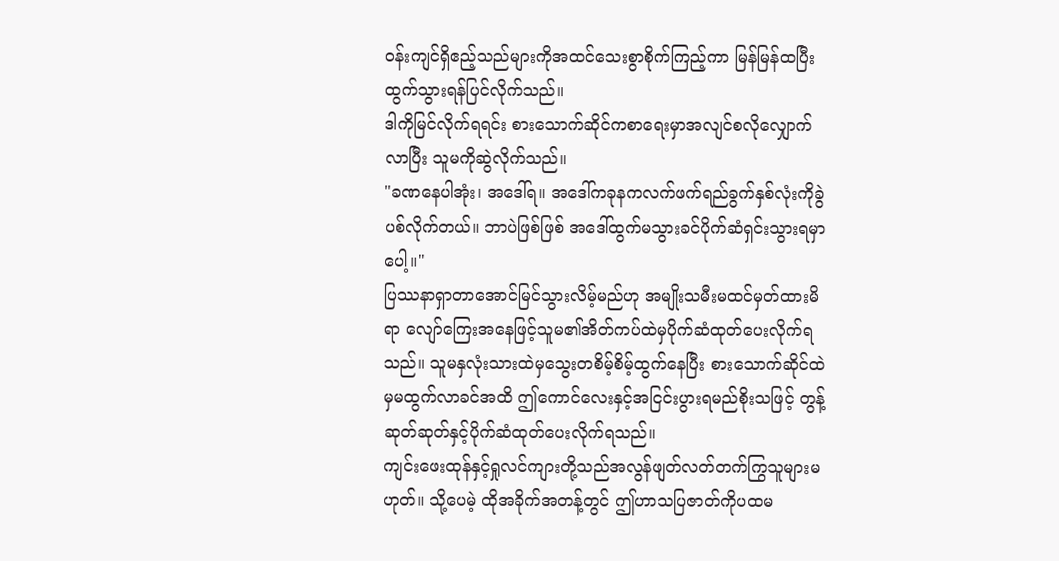ဝန်းကျင်ရှိဧည့်သည်များကိုအထင်သေးစွာစိုက်ကြည့်ကာ မြန်မြန်ထပြီးထွက်သွားရန်ပြင်လိုက်သည်။
ဒါကိုမြင်လိုက်ရရင်း စားသောက်ဆိုင်ကစာရေးမှာအလျင်စလိုလျှောက်လာပြီး သူမကိုဆွဲလိုက်သည်။
"ခဏနေပါအုံး၊ အဒေါ်ရ။ အဒေါ်ကခုနကလက်ဖက်ရည်ခွက်နှစ်လုံးကိုခွဲပစ်လိုက်တယ်။ ဘာပဲဖြစ်ဖြစ် အဒေါ်ထွက်မသွားခင်ပိုက်ဆံရှင်းသွားရမှာပေါ့။"
ပြဿနာရှာတာအောင်မြင်သွားလိမ့်မည်ဟု အမျိုးသမီးမထင်မှတ်ထားမိရာ လျော်ကြေးအနေဖြင့်သူမ၏အိတ်ကပ်ထဲမှပိုက်ဆံထုတ်ပေးလိုက်ရသည်။ သူမနှလုံးသားထဲမှသွေးတစိမ့်စိမ့်ထွက်နေပြီး စားသောက်ဆိုင်ထဲမှမထွက်လာခင်အထိ ဤကောင်လေးနှင့်အငြင်းပွားရမည်စိုးသဖြင့် တွန့်ဆုတ်ဆုတ်နှင့်ပိုက်ဆံထုတ်ပေးလိုက်ရသည်။
ကျင်းဖေးထုန်နှင့်ရှုလင်ကျားတို့သည်အလွန်ဖျတ်လတ်တက်ကြွသူများမဟုတ်။ သို့ပေမဲ့ ထိုအခိုက်အတန့်တွင် ဤဟာသပြဇာတ်ကိုပထမ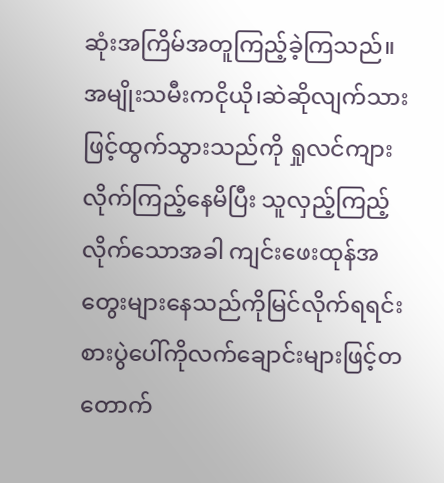ဆုံးအကြိမ်အတူကြည့်ခဲ့ကြသည်။
အမျိုးသမီးကငိုယို၊ဆဲဆိုလျက်သားဖြင့်ထွက်သွားသည်ကို ရှုလင်ကျားလိုက်ကြည့်နေမိပြီး သူလှည့်ကြည့်လိုက်သောအခါ ကျင်းဖေးထုန်အတွေးများနေသည်ကိုမြင်လိုက်ရရင်း စားပွဲပေါ်ကိုလက်ချောင်းများဖြင့်တတောက်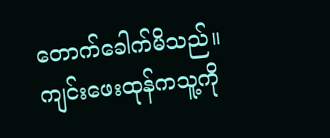တောက်ခေါက်မိသည်။
ကျင်းဖေးထုန်ကသူ့ကို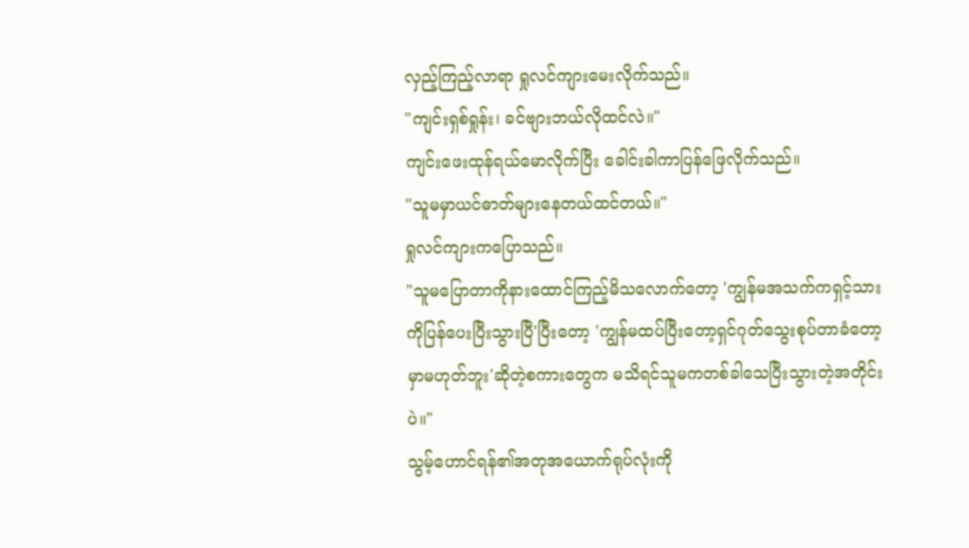လှည့်ကြည့်လာရာ ရှုလင်ကျားမေးလိုက်သည်။
"ကျင်းရှစ်ရှုန်း၊ ခင်ဗျားဘယ်လိုထင်လဲ။"
ကျင်းဖေးထုန်ရယ်မောလိုက်ပြီး ခေါင်းခါကာပြန်ဖြေလိုက်သည်။
"သူမမှာယင်ဓာတ်များနေတယ်ထင်တယ်။"
ရှုလင်ကျားကပြောသည်။
"သူမပြောတာကိုနားထောင်ကြည့်မိသလောက်တော့ 'ကျွန်မအသက်ကရှင့်သားကိုပြန်ပေးပြီးသွားပြီ'ပြီးတော့ 'ကျွန်မထပ်ပြီးတော့ရှင်ဂုတ်သွေးစုပ်တာခံတော့မှာမဟုတ်ဘူး'ဆိုတဲ့စကားတွေက မသိရင်သူမကတစ်ခါသေပြီးသွားတဲ့အတိုင်းပဲ။"
သွမ့်ဟောင်ရန်၏အတုအယောက်ရုပ်လုံးကို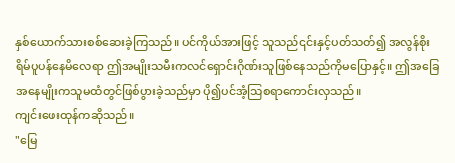နှစ်ယောက်သားစစ်ဆေးခဲ့ကြသည်။ ပင်ကိုယ်အားဖြင့် သူသည်၎င်းနှင့်ပတ်သတ်၍ အလွန်စိုးရိမ်ပူပန်နေမိလေရာ ဤအမျိုးသမီးကလင်ရှောင်းဂိုဏ်းသူဖြစ်နေသည်ကိုမပြောနှင့်။ ဤအခြေအနေမျိုးကသူမထံတွင်ဖြစ်ပွားခဲ့သည်မှာ ပို၍ပင်အံ့သြစရာကောင်းလှသည်။
ကျင်းဖေးထုန်ကဆိုသည်။
"မြေ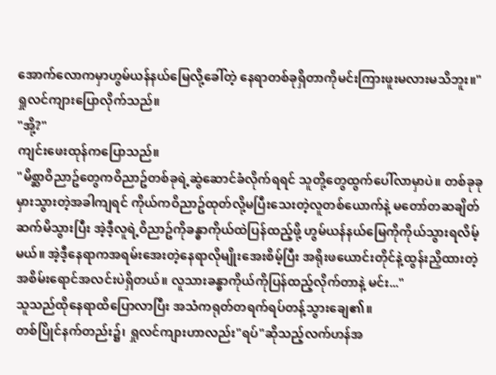အောက်လောကမှာဟွမ်ယန်နယ်မြေလို့ခေါ်တဲ့ နေရာတစ်ခုရှိတာကိုမင်းကြားဖူးမလားမသိဘူး။"
ရှုလင်ကျားပြောလိုက်သည်။
"အို့?"
ကျင်းဖေးထုန်ကပြောသည်။
"မိစ္ဆာဝိညာဥ်တွေကဝိညာဥ်တစ်ခုရဲ့ဆွဲဆောင်ခံလိုက်ရရင် သူတို့တွေထွက်ပေါ်လာမှာပဲ။ တစ်ခုခုမှားသွားတဲ့အခါကျရင် ကိုယ်ကဝိညာဥ်ထုတ်လို့မပြီးသေးတဲ့လူတစ်ယောက်နဲ့ မတော်တဆချိတ်ဆက်မိသွားပြီး အဲ့ဒီ့လူရဲ့ဝိညာဥ်ကိုခန္ဓာကိုယ်ထဲပြန်ထည့်ဖို့ ဟွမ်ယန်နယ်မြေကိုကိုယ်သွားရလိမ့်မယ်။ အဲ့ဒီ့နေရာကအရမ်းအေးတဲ့နေရာလိုမျိုးအေးစိမ့်ပြီး အရိုးဖယောင်းတိုင်နဲ့ထွန်းညှိထားတဲ့အစိမ်းရောင်အလင်းပဲရှိတယ်။ လူသားခန္ဓာကိုယ်ကိုပြန်ထည့်လိုက်တာနဲ့ မင်း..."
သူသည်ထိုနေရာထိပြောလာပြီး အသံကရုတ်တရက်ရပ်တန့်သွားချေ၏။
တစ်ပြိုင်နက်တည်း၌၊ ရှုလင်ကျားဟာလည်း"ရပ်"ဆိုသည့်လက်ဟန်အ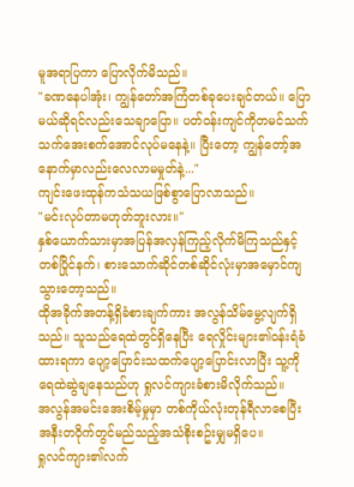မူအရာပြကာ ပြောလိုက်မိသည်။
"ခဏနေပါအုံး၊ ကျွန်တော်အကြံတစ်ခုပေးချင်တယ်။ ပြောမယ်ဆိုရင်လည်းသေချာပြော။ ပတ်ဝန်းကျင်ကိုတမင်သက်သက်အေးစက်အောင်လုပ်မနေနဲ့။ ပြီးတော့ ကျွန်တော့်အနောက်မှာလည်းလေလာမမှုတ်နဲ့..."
ကျင်းဖေးထုန်ကသံသယဖြစ်စွာပြောလာသည်။
"မင်းလုပ်တာမဟုတ်ဘူးလား။"
နှစ်ယောက်သားမှာအပြန်အလှန်ကြည့်လိုက်မိကြသည်နှင့်တစ်ပြိုင်နက်၊ စားသောက်ဆိုင်တစ်ဆိုင်လုံးမှာအမှောင်ကျသွားတော့သည်။
ထိုအခိုက်အတန့်ရှိခံစားချက်ကား အလွန်သိမ်မွေ့လျက်ရှိသည်။ သူသည်ရေထဲတွင်ရှိနေပြီး ရေလှိုင်းများ၏ဝန်းရံခံထားရကာ ပျော့ပြောင်းသထက်ပျော့ပြောင်းလာပြီး သူ့ကိုရေထဲဆွဲချနေသည်ဟု ရှုလင်ကျားခံစားမိလိုက်သည်။
အလွန်အမင်းအေးစိမ့်မှုမှာ တစ်ကိုယ်လုံးတုန်ရီလာစေပြီး အနီးတဝိုက်တွင်မည်သည့်အသံစိုးစဥ်းမျှမရှိပေ။
ရှုလင်ကျား၏လက်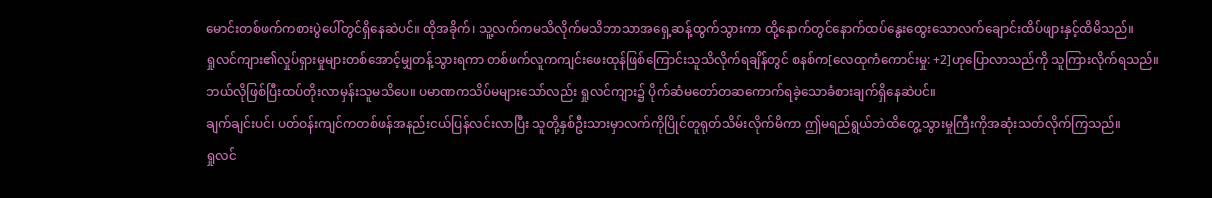မောင်းတစ်ဖက်ကစားပွဲပေါ်တွင်ရှိနေဆဲပင်။ ထိုအခိုက်၊ သူ့လက်ကမသိလိုက်မသိဘာသာအရှေ့ဆန့်ထွက်သွားကာ ထို့နောက်တွင်နောက်ထပ်နွေးထွေးသောလက်ချောင်းထိပ်ဖျားနှင့်ထိမိသည်။
ရှုလင်ကျား၏လှုပ်ရှားမှုများတစ်အောင့်မျှတန့်သွားရကာ တစ်ဖက်လူကကျင်းဖေးထုန်ဖြစ်ကြောင်းသူသိလိုက်ရချိန်တွင် စနစ်က[လေထုကံကောင်းမှု: +2]ဟုပြောလာသည်ကို သူကြားလိုက်ရသည်။
ဘယ်လိုဖြစ်ပြီးထပ်တိုးလာမှန်းသူမသိပေ။ ပမာဏကသိပ်မများသော်လည်း ရှုလင်ကျား၌ ပိုက်ဆံမတော်တဆကောက်ရခဲ့သောခံစားချက်ရှိနေဆဲပင်။
ချက်ချင်းပင်၊ ပတ်ဝန်းကျင်ကတစ်ဖန်အနည်းငယ်ပြန်လင်းလာပြီး သူတို့နှစ်ဦးသားမှာလက်ကိုပြိုင်တူရုတ်သိမ်းလိုက်မိကာ ဤမရည်ရွယ်ဘဲထိတွေ့သွားမှုကြီးကိုအဆုံးသတ်လိုက်ကြသည်။
ရှုလင်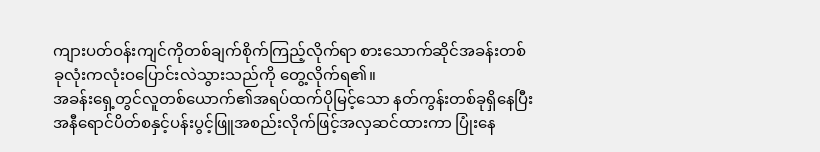ကျားပတ်ဝန်းကျင်ကိုတစ်ချက်စိုက်ကြည့်လိုက်ရာ စားသောက်ဆိုင်အခန်းတစ်ခုလုံးကလုံးဝပြောင်းလဲသွားသည်ကို တွေ့လိုက်ရ၏။
အခန်းရှေ့တွင်လူတစ်ယောက်၏အရပ်ထက်ပိုမြင့်သော နတ်ကွန်းတစ်ခုရှိနေပြီး အနီရောင်ပိတ်စနှင့်ပန်းပွင့်ဖြူအစည်းလိုက်ဖြင့်အလှဆင်ထားကာ ပြုံးနေ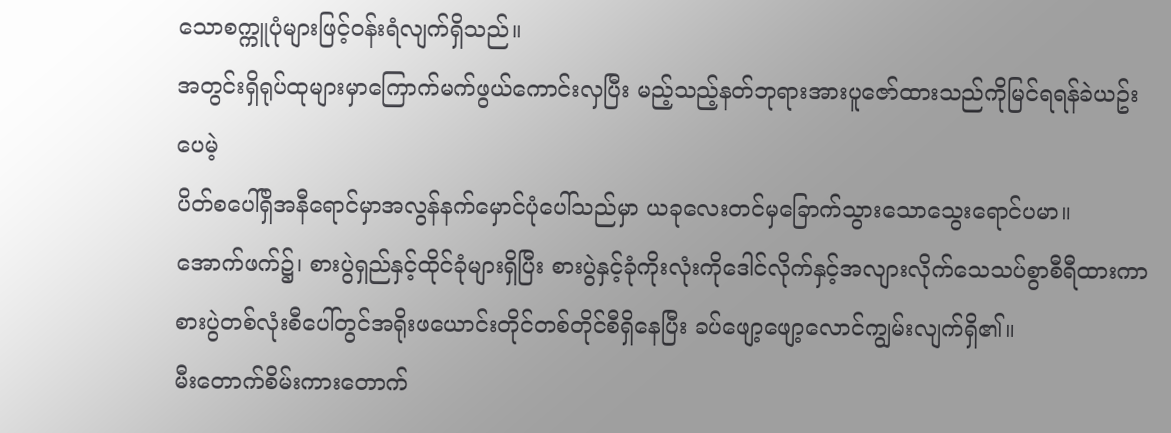သောစက္ကူပုံများဖြင့်ဝန်းရံလျက်ရှိသည်။
အတွင်းရှိရုပ်ထုများမှာကြောက်မက်ဖွယ်ကောင်းလှပြီး မည့်သည့်နတ်ဘုရားအားပူဇော်ထားသည်ကိုမြင်ရရန်ခဲယဥ်းပေမဲ့
ပိတ်စပေါ်ရှိအနီရောင်မှာအလွန်နက်မှောင်ပုံပေါ်သည်မှာ ယခုလေးတင်မှခြောက်သွားသောသွေးရောင်ပမာ။
အောက်ဖက်၌၊ စားပွဲရှည်နှင့်ထိုင်ခုံများရှိပြီး စားပွဲနှင့်ခုံကိုးလုံးကိုဒေါင်လိုက်နှင့်အလျားလိုက်သေသပ်စွာစီရီထားကာ စားပွဲတစ်လုံးစီပေါ်တွင်အရိုးဖယောင်းတိုင်တစ်တိုင်စီရှိနေပြီး ခပ်ဖျော့ဖျော့လောင်ကျွမ်းလျက်ရှိ၏။
မီးတောက်စိမ်းကားတောက်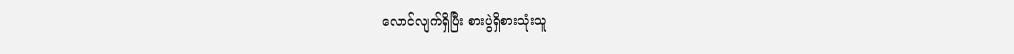လောင်လျက်ရှိပြီး စားပွဲရှိစားသုံးသူ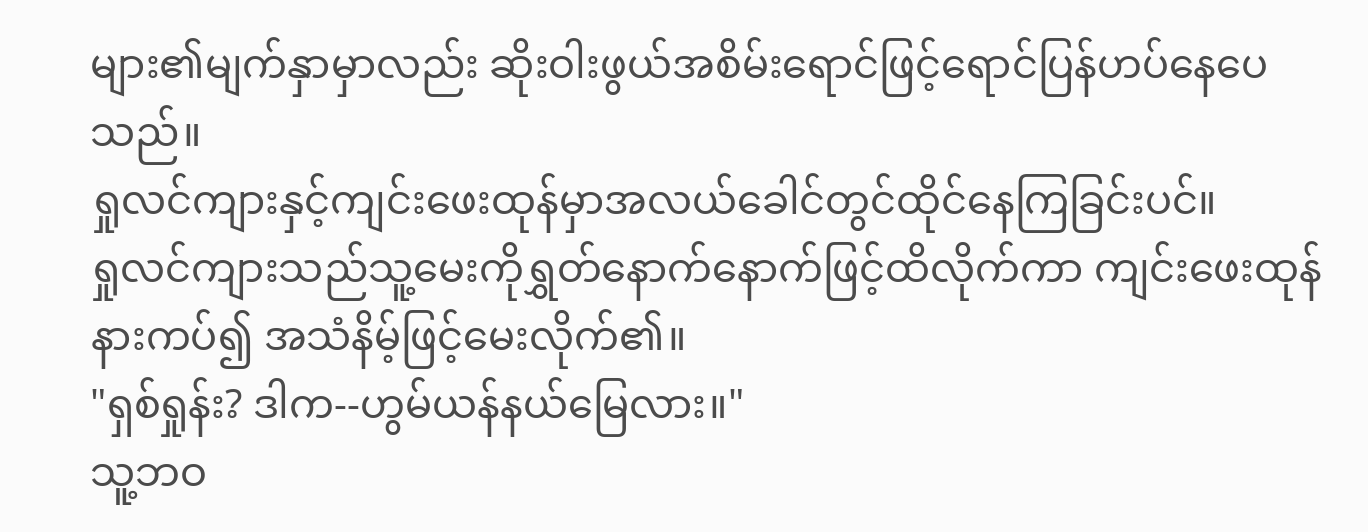များ၏မျက်နှာမှာလည်း ဆိုးဝါးဖွယ်အစိမ်းရောင်ဖြင့်ရောင်ပြန်ဟပ်နေပေသည်။
ရှုလင်ကျားနှင့်ကျင်းဖေးထုန်မှာအလယ်ခေါင်တွင်ထိုင်နေကြခြင်းပင်။
ရှုလင်ကျားသည်သူ့မေးကိုရွှတ်နောက်နောက်ဖြင့်ထိလိုက်ကာ ကျင်းဖေးထုန်နားကပ်၍ အသံနိမ့်ဖြင့်မေးလိုက်၏။
"ရှစ်ရှုန်း? ဒါက--ဟွမ်ယန်နယ်မြေလား။"
သူ့ဘဝ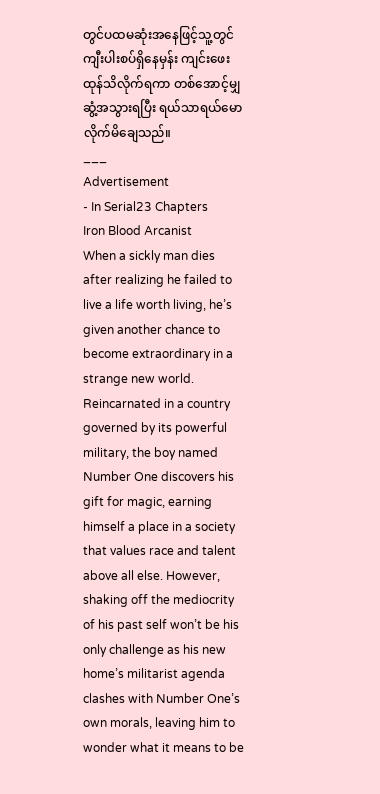တွင်ပထမဆုံးအနေဖြင့်သူ့တွင်ကျီးပါးစပ်ရှိနေမှန်း ကျင်းဖေးထုန်သိလိုက်ရကာ တစ်အောင့်မျှဆွံ့အသွားရပြီး ရယ်သာရယ်မောလိုက်မိချေသည်။
___
Advertisement
- In Serial23 Chapters
Iron Blood Arcanist
When a sickly man dies after realizing he failed to live a life worth living, he’s given another chance to become extraordinary in a strange new world. Reincarnated in a country governed by its powerful military, the boy named Number One discovers his gift for magic, earning himself a place in a society that values race and talent above all else. However, shaking off the mediocrity of his past self won’t be his only challenge as his new home’s militarist agenda clashes with Number One’s own morals, leaving him to wonder what it means to be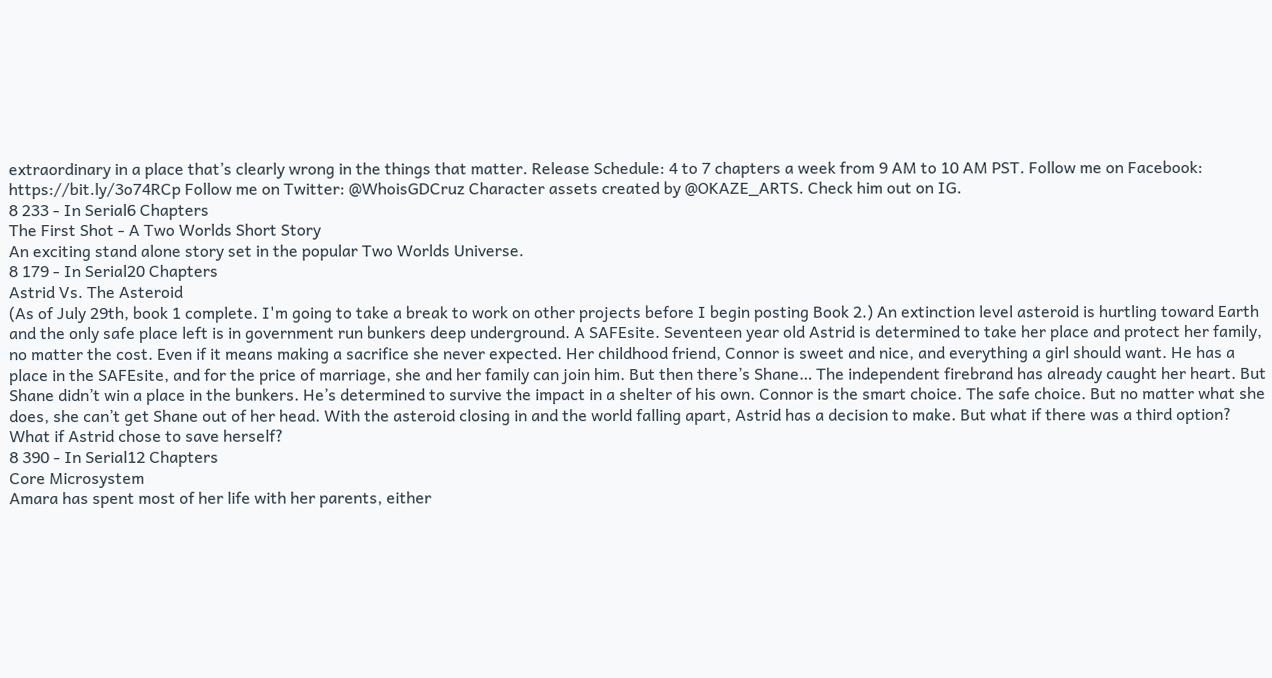extraordinary in a place that’s clearly wrong in the things that matter. Release Schedule: 4 to 7 chapters a week from 9 AM to 10 AM PST. Follow me on Facebook: https://bit.ly/3o74RCp Follow me on Twitter: @WhoisGDCruz Character assets created by @OKAZE_ARTS. Check him out on IG.
8 233 - In Serial6 Chapters
The First Shot - A Two Worlds Short Story
An exciting stand alone story set in the popular Two Worlds Universe.
8 179 - In Serial20 Chapters
Astrid Vs. The Asteroid
(As of July 29th, book 1 complete. I'm going to take a break to work on other projects before I begin posting Book 2.) An extinction level asteroid is hurtling toward Earth and the only safe place left is in government run bunkers deep underground. A SAFEsite. Seventeen year old Astrid is determined to take her place and protect her family, no matter the cost. Even if it means making a sacrifice she never expected. Her childhood friend, Connor is sweet and nice, and everything a girl should want. He has a place in the SAFEsite, and for the price of marriage, she and her family can join him. But then there’s Shane… The independent firebrand has already caught her heart. But Shane didn’t win a place in the bunkers. He’s determined to survive the impact in a shelter of his own. Connor is the smart choice. The safe choice. But no matter what she does, she can’t get Shane out of her head. With the asteroid closing in and the world falling apart, Astrid has a decision to make. But what if there was a third option? What if Astrid chose to save herself?
8 390 - In Serial12 Chapters
Core Microsystem
Amara has spent most of her life with her parents, either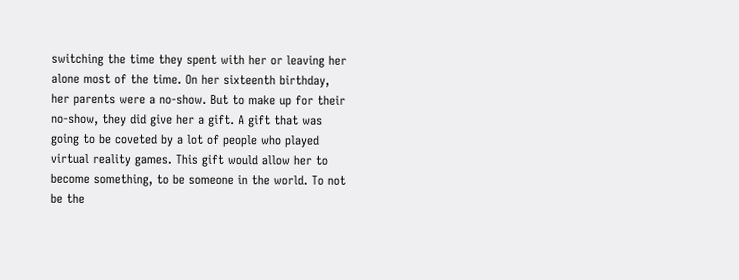switching the time they spent with her or leaving her alone most of the time. On her sixteenth birthday, her parents were a no-show. But to make up for their no-show, they did give her a gift. A gift that was going to be coveted by a lot of people who played virtual reality games. This gift would allow her to become something, to be someone in the world. To not be the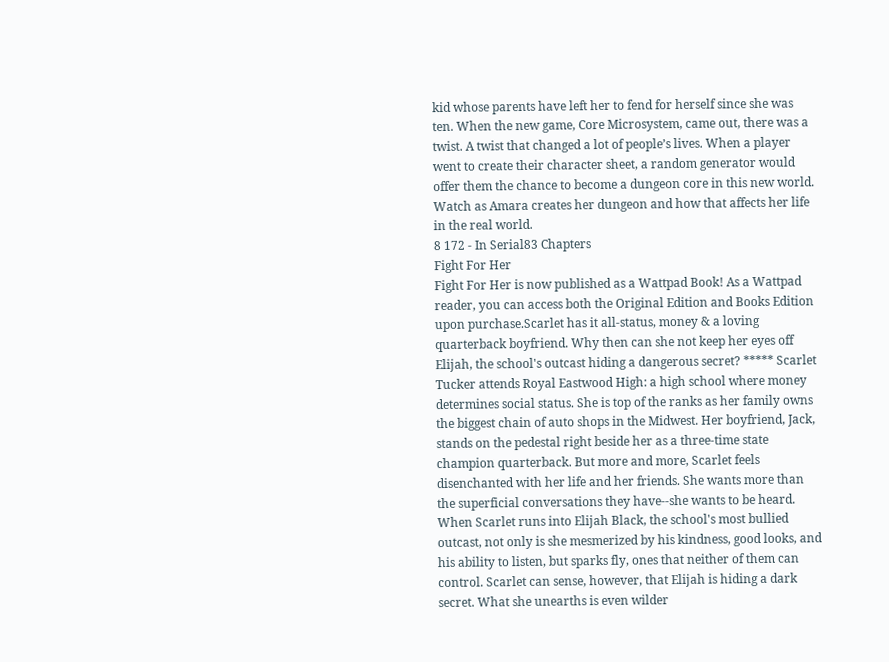kid whose parents have left her to fend for herself since she was ten. When the new game, Core Microsystem, came out, there was a twist. A twist that changed a lot of people’s lives. When a player went to create their character sheet, a random generator would offer them the chance to become a dungeon core in this new world. Watch as Amara creates her dungeon and how that affects her life in the real world.
8 172 - In Serial83 Chapters
Fight For Her
Fight For Her is now published as a Wattpad Book! As a Wattpad reader, you can access both the Original Edition and Books Edition upon purchase.Scarlet has it all-status, money & a loving quarterback boyfriend. Why then can she not keep her eyes off Elijah, the school's outcast hiding a dangerous secret? ***** Scarlet Tucker attends Royal Eastwood High: a high school where money determines social status. She is top of the ranks as her family owns the biggest chain of auto shops in the Midwest. Her boyfriend, Jack, stands on the pedestal right beside her as a three-time state champion quarterback. But more and more, Scarlet feels disenchanted with her life and her friends. She wants more than the superficial conversations they have--she wants to be heard. When Scarlet runs into Elijah Black, the school's most bullied outcast, not only is she mesmerized by his kindness, good looks, and his ability to listen, but sparks fly, ones that neither of them can control. Scarlet can sense, however, that Elijah is hiding a dark secret. What she unearths is even wilder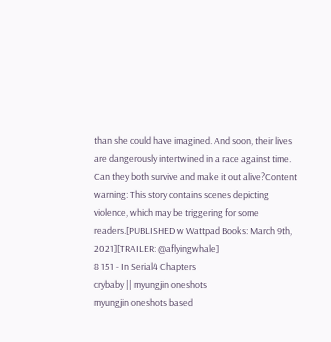than she could have imagined. And soon, their lives are dangerously intertwined in a race against time. Can they both survive and make it out alive?Content warning: This story contains scenes depicting violence, which may be triggering for some readers.[PUBLISHED w Wattpad Books: March 9th, 2021][TRAILER: @aflyingwhale]
8 151 - In Serial4 Chapters
crybaby || myungjin oneshots
myungjin oneshots based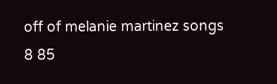off of melanie martinez songs
8 85